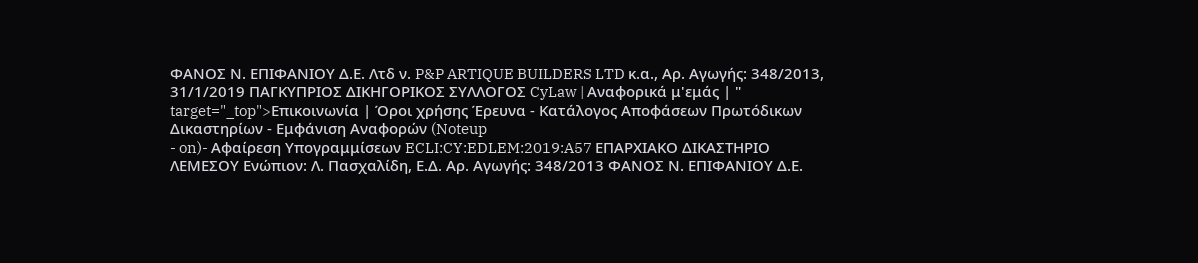ΦΑΝΟΣ Ν. ΕΠΙΦΑΝΙΟΥ Δ.Ε. Λτδ ν. P&P ARTIQUE BUILDERS LTD κ.α., Αρ. Αγωγής: 348/2013, 31/1/2019 ΠΑΓΚΥΠΡΙΟΣ ΔΙΚΗΓΟΡΙΚΟΣ ΣΥΛΛΟΓΟΣ CyLaw | Αναφορικά μ'εμάς | " target="_top">Επικοινωνία | Όροι χρήσης Έρευνα - Κατάλογος Αποφάσεων Πρωτόδικων Δικαστηρίων - Εμφάνιση Αναφορών (Noteup
- on)- Αφαίρεση Υπογραμμίσεων ECLI:CY:EDLEM:2019:A57 ΕΠΑΡΧΙΑΚΟ ΔΙΚΑΣΤΗΡΙΟ ΛΕΜΕΣΟΥ Ενώπιον: Λ. Πασχαλίδη, Ε.Δ. Αρ. Αγωγής: 348/2013 ΦΑΝΟΣ Ν. ΕΠΙΦΑΝΙΟΥ Δ.Ε.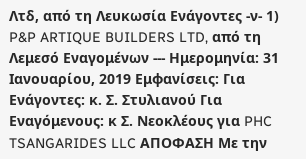Λτδ, από τη Λευκωσία Ενάγοντες -ν- 1) P&P ARTIQUE BUILDERS LTD, από τη Λεμεσό Εναγομένων --- Ημερομηνία: 31 Ιανουαρίου, 2019 Εμφανίσεις: Για Ενάγοντες: κ. Σ. Στυλιανού Για Εναγόμενους: κ Σ. Νεοκλέους για PHC TSANGARIDES LLC ΑΠΟΦΑΣΗ Με την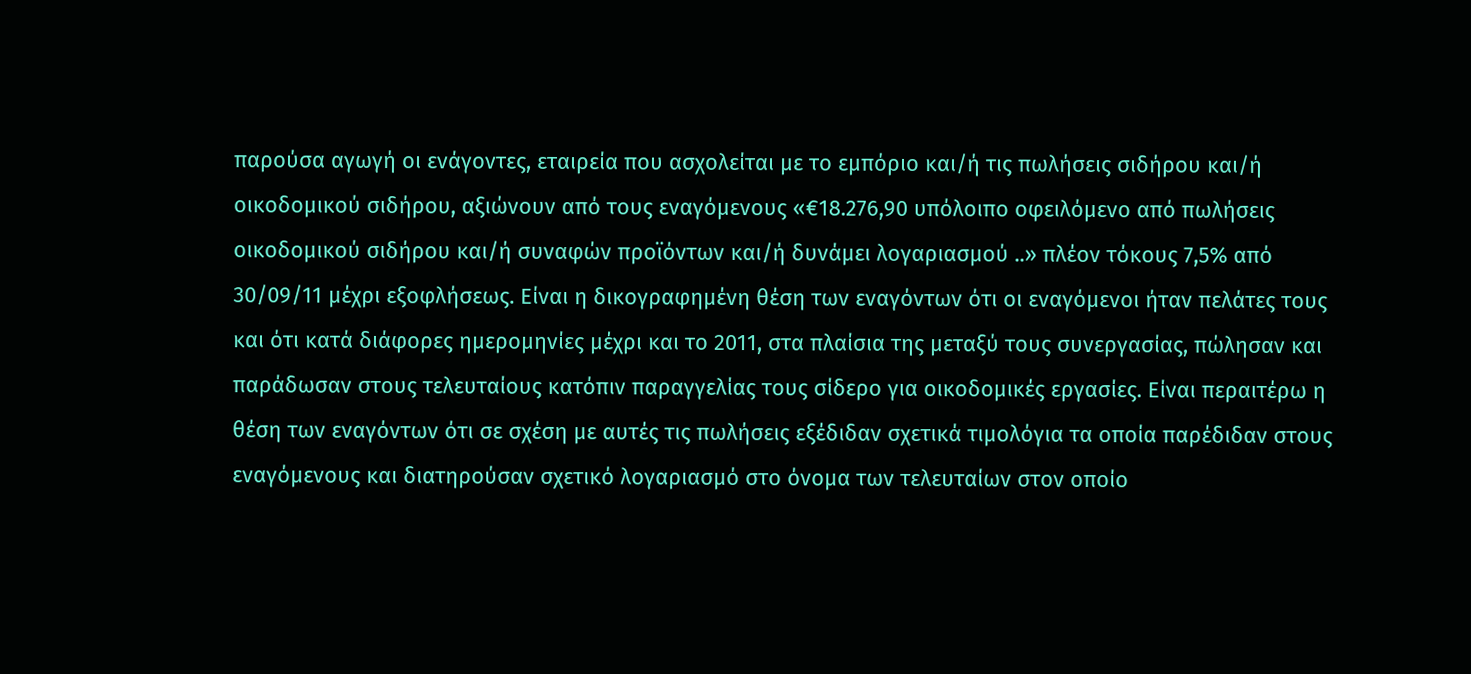παρούσα αγωγή οι ενάγοντες, εταιρεία που ασχολείται με το εμπόριο και/ή τις πωλήσεις σιδήρου και/ή οικοδομικού σιδήρου, αξιώνουν από τους εναγόμενους «€18.276,90 υπόλοιπο οφειλόμενο από πωλήσεις οικοδομικού σιδήρου και/ή συναφών προϊόντων και/ή δυνάμει λογαριασμού ..» πλέον τόκους 7,5% από 30/09/11 μέχρι εξοφλήσεως. Είναι η δικογραφημένη θέση των εναγόντων ότι οι εναγόμενοι ήταν πελάτες τους και ότι κατά διάφορες ημερομηνίες μέχρι και το 2011, στα πλαίσια της μεταξύ τους συνεργασίας, πώλησαν και παράδωσαν στους τελευταίους κατόπιν παραγγελίας τους σίδερο για οικοδομικές εργασίες. Είναι περαιτέρω η θέση των εναγόντων ότι σε σχέση με αυτές τις πωλήσεις εξέδιδαν σχετικά τιμολόγια τα οποία παρέδιδαν στους εναγόμενους και διατηρούσαν σχετικό λογαριασμό στο όνομα των τελευταίων στον οποίο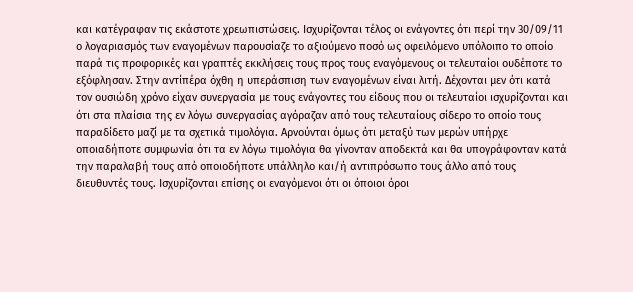και κατέγραφαν τις εκάστοτε χρεωπιστώσεις. Ισχυρίζονται τέλος οι ενάγοντες ότι περί την 30/09/11 ο λογαριασμός των εναγομένων παρουσίαζε το αξιούμενο ποσό ως οφειλόμενο υπόλοιπο το οποίο παρά τις προφορικές και γραπτές εκκλήσεις τους προς τους εναγόμενους οι τελευταίοι ουδέποτε το εξόφλησαν. Στην αντίπέρα όχθη η υπεράσπιση των εναγομένων είναι λιτή. Δέχονται μεν ότι κατά τον ουσιώδη χρόνο είχαν συνεργασία με τους ενάγοντες του είδους που οι τελευταίοι ισχυρίζονται και ότι στα πλαίσια της εν λόγω συνεργασίας αγόραζαν από τους τελευταίους σίδερο το οποίο τους παραδίδετο μαζί με τα σχετικά τιμολόγια. Αρνούνται όμως ότι μεταξύ των μερών υπήρχε οποιαδήποτε συμφωνία ότι τα εν λόγω τιμολόγια θα γίνονταν αποδεκτά και θα υπογράφονταν κατά την παραλαβή τους από οποιοδήποτε υπάλληλο και/ή αντιπρόσωπο τους άλλο από τους διευθυντές τους. Ισχυρίζονται επίσης οι εναγόμενοι ότι οι όποιοι όροι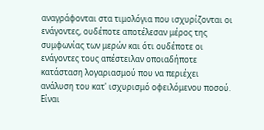αναγράφονται στα τιμολόγια που ισχυρίζονται οι ενάγοντες, ουδέποτε αποτέλεσαν μέρος της συμφωνίας των μερών και ότι ουδέποτε οι ενάγοντες τους απέστειλαν οποιαδήποτε κατάσταση λογαριασμού που να περιέχει ανάλυση του κατ' ισχυρισμό οφειλόμενου ποσού. Είναι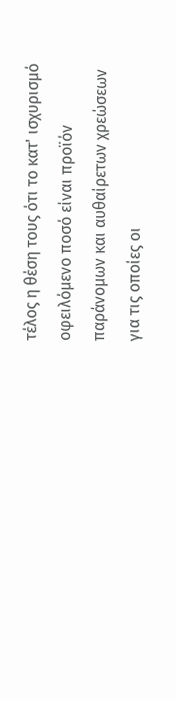τέλος η θέση τους ότι το κατ' ισχυρισμό οφειλόμενο ποσό είναι προϊόν παράνομων και αυθαίρετων χρεώσεων για τις οποίες οι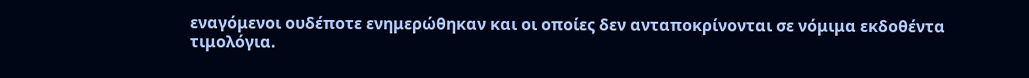εναγόμενοι ουδέποτε ενημερώθηκαν και οι οποίες δεν ανταποκρίνονται σε νόμιμα εκδοθέντα τιμολόγια.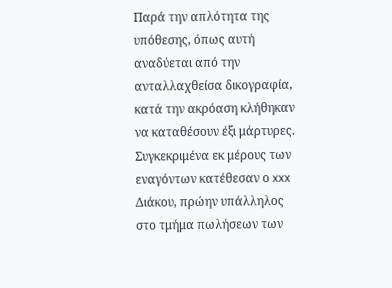Παρά την απλότητα της υπόθεσης, όπως αυτή αναδύεται από την ανταλλαχθείσα δικογραφία, κατά την ακρόαση κλήθηκαν να καταθέσουν έξι μάρτυρες. Συγκεκριμένα εκ μέρους των εναγόντων κατέθεσαν ο xxx Διάκου, πρώην υπάλληλος στο τμήμα πωλήσεων των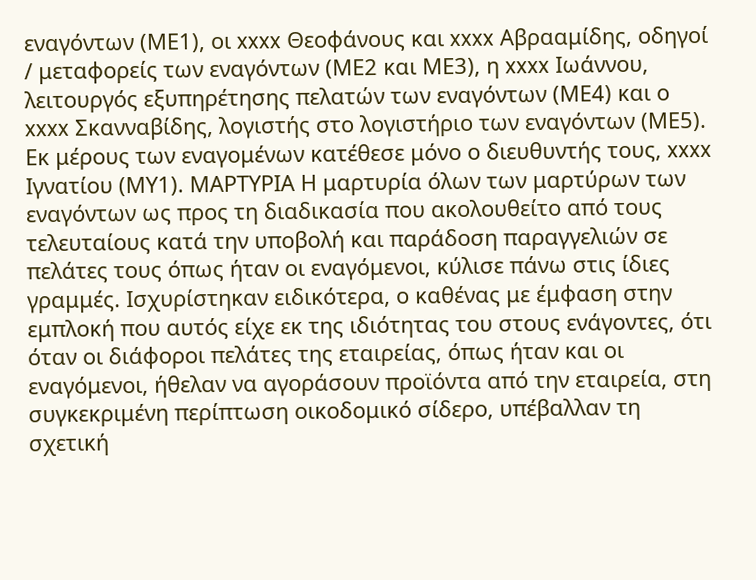εναγόντων (ΜΕ1), οι xxxx Θεοφάνους και xxxx Αβρααμίδης, οδηγοί / μεταφορείς των εναγόντων (ΜΕ2 και ΜΕ3), η xxxx Ιωάννου, λειτουργός εξυπηρέτησης πελατών των εναγόντων (ΜΕ4) και ο xxxx Σκανναβίδης, λογιστής στο λογιστήριο των εναγόντων (ΜΕ5). Εκ μέρους των εναγομένων κατέθεσε μόνο ο διευθυντής τους, xxxx Ιγνατίου (ΜΥ1). ΜΑΡΤΥΡΙΑ Η μαρτυρία όλων των μαρτύρων των εναγόντων ως προς τη διαδικασία που ακολουθείτο από τους τελευταίους κατά την υποβολή και παράδοση παραγγελιών σε πελάτες τους όπως ήταν οι εναγόμενοι, κύλισε πάνω στις ίδιες γραμμές. Ισχυρίστηκαν ειδικότερα, ο καθένας με έμφαση στην εμπλοκή που αυτός είχε εκ της ιδιότητας του στους ενάγοντες, ότι όταν οι διάφοροι πελάτες της εταιρείας, όπως ήταν και οι εναγόμενοι, ήθελαν να αγοράσουν προϊόντα από την εταιρεία, στη συγκεκριμένη περίπτωση οικοδομικό σίδερο, υπέβαλλαν τη σχετική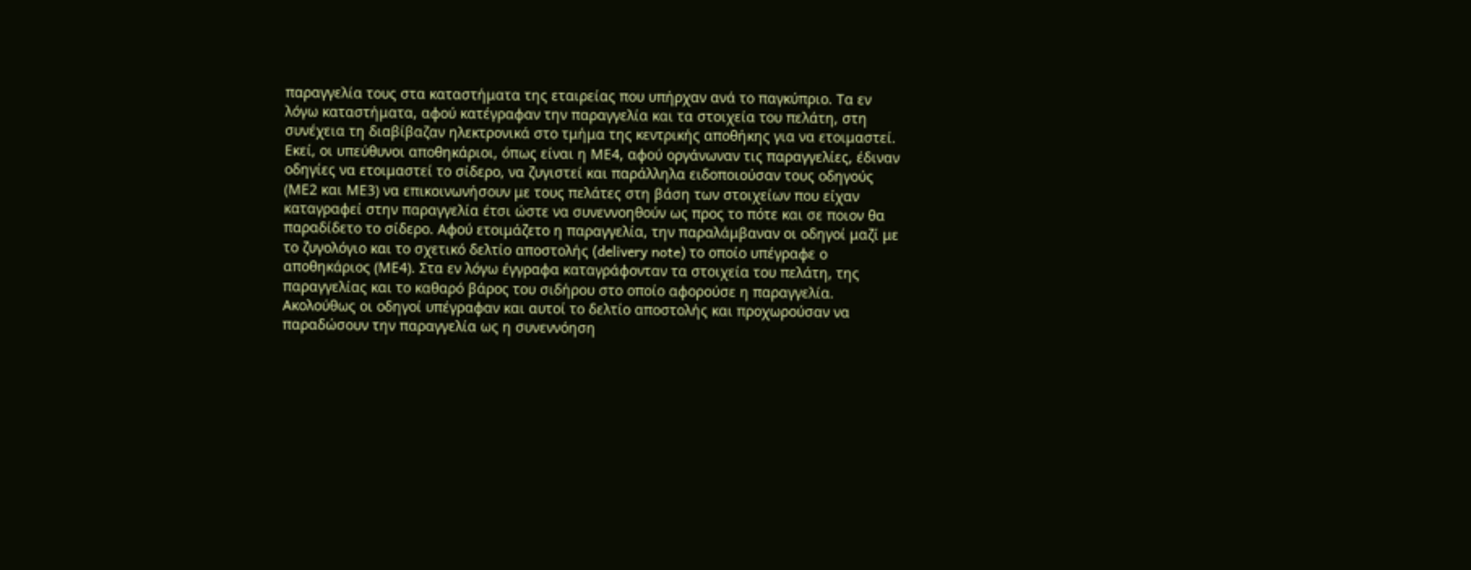παραγγελία τους στα καταστήματα της εταιρείας που υπήρχαν ανά το παγκύπριο. Τα εν λόγω καταστήματα, αφού κατέγραφαν την παραγγελία και τα στοιχεία του πελάτη, στη συνέχεια τη διαβίβαζαν ηλεκτρονικά στο τμήμα της κεντρικής αποθήκης για να ετοιμαστεί. Εκεί, οι υπεύθυνοι αποθηκάριοι, όπως είναι η ΜΕ4, αφού οργάνωναν τις παραγγελίες, έδιναν οδηγίες να ετοιμαστεί το σίδερο, να ζυγιστεί και παράλληλα ειδοποιούσαν τους οδηγούς (ΜΕ2 και ΜΕ3) να επικοινωνήσουν με τους πελάτες στη βάση των στοιχείων που είχαν καταγραφεί στην παραγγελία έτσι ώστε να συνεννοηθούν ως προς το πότε και σε ποιον θα παραδίδετο το σίδερο. Αφού ετοιμάζετο η παραγγελία, την παραλάμβαναν οι οδηγοί μαζί με το ζυγολόγιο και το σχετικό δελτίο αποστολής (delivery note) το οποίο υπέγραφε ο αποθηκάριος (ΜΕ4). Στα εν λόγω έγγραφα καταγράφονταν τα στοιχεία του πελάτη, της παραγγελίας και το καθαρό βάρος του σιδήρου στο οποίο αφορούσε η παραγγελία. Ακολούθως οι οδηγοί υπέγραφαν και αυτοί το δελτίο αποστολής και προχωρούσαν να παραδώσουν την παραγγελία ως η συνεννόηση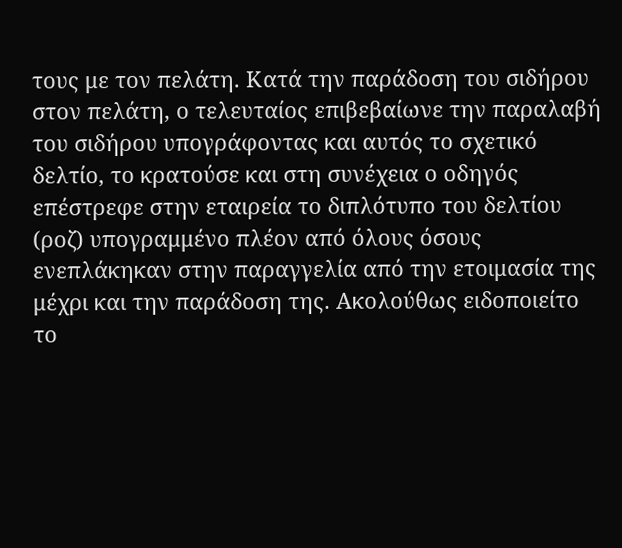τους με τον πελάτη. Κατά την παράδοση του σιδήρου στον πελάτη, ο τελευταίος επιβεβαίωνε την παραλαβή του σιδήρου υπογράφοντας και αυτός το σχετικό δελτίο, το κρατούσε και στη συνέχεια ο οδηγός επέστρεφε στην εταιρεία το διπλότυπο του δελτίου (ροζ) υπογραμμένο πλέον από όλους όσους ενεπλάκηκαν στην παραγγελία από την ετοιμασία της μέχρι και την παράδοση της. Ακολούθως ειδοποιείτο το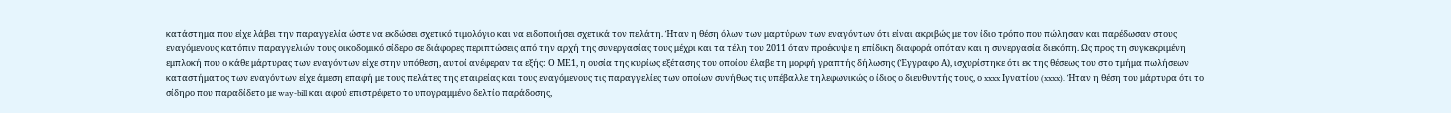κατάστημα που είχε λάβει την παραγγελία ώστε να εκδώσει σχετικό τιμολόγιο και να ειδοποιήσει σχετικά τον πελάτη. Ήταν η θέση όλων των μαρτύρων των εναγόντων ότι είναι ακριβώς με τον ίδιο τρόπο που πώλησαν και παρέδωσαν στους εναγόμενους κατόπιν παραγγελιών τους οικοδομικό σίδερο σε διάφορες περιπτώσεις από την αρχή της συνεργασίας τους μέχρι και τα τέλη του 2011 όταν προέκυψε η επίδικη διαφορά οπόταν και η συνεργασία διεκόπη. Ως προς τη συγκεκριμένη εμπλοκή που ο κάθε μάρτυρας των εναγόντων είχε στην υπόθεση, αυτοί ανέφεραν τα εξής: Ο ΜΕ1, η ουσία της κυρίως εξέτασης του οποίου έλαβε τη μορφή γραπτής δήλωσης (Έγγραφο Α), ισχυρίστηκε ότι εκ της θέσεως του στο τμήμα πωλήσεων καταστήματος των εναγόντων είχε άμεση επαφή με τους πελάτες της εταιρείας και τους εναγόμενους τις παραγγελίες των οποίων συνήθως τις υπέβαλλε τηλεφωνικώς ο ίδιος ο διευθυντής τους, ο xxxx Ιγνατίου (xxxx). Ήταν η θέση του μάρτυρα ότι το σίδηρο που παραδίδετο με way-bill και αφού επιστρέφετο το υπογραμμένο δελτίο παράδοσης,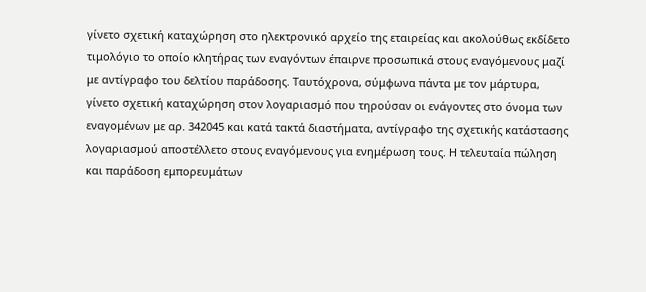γίνετο σχετική καταχώρηση στο ηλεκτρονικό αρχείο της εταιρείας και ακολούθως εκδίδετο τιμολόγιο το οποίο κλητήρας των εναγόντων έπαιρνε προσωπικά στους εναγόμενους μαζί με αντίγραφο του δελτίου παράδοσης. Ταυτόχρονα, σύμφωνα πάντα με τον μάρτυρα, γίνετο σχετική καταχώρηση στον λογαριασμό που τηρούσαν οι ενάγοντες στο όνομα των εναγομένων με αρ. 342045 και κατά τακτά διαστήματα, αντίγραφο της σχετικής κατάστασης λογαριασμού αποστέλλετο στους εναγόμενους για ενημέρωση τους. Η τελευταία πώληση και παράδοση εμπορευμάτων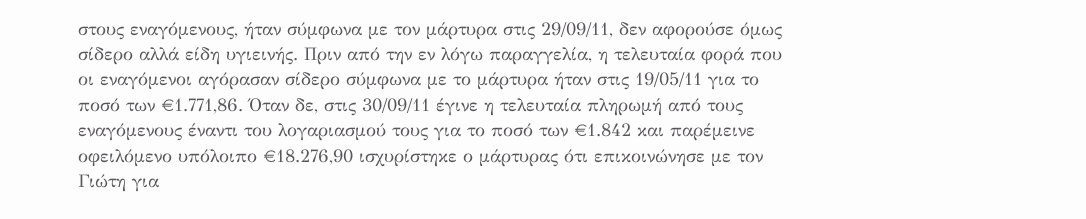στους εναγόμενους, ήταν σύμφωνα με τον μάρτυρα στις 29/09/11, δεν αφορούσε όμως σίδερο αλλά είδη υγιεινής. Πριν από την εν λόγω παραγγελία, η τελευταία φορά που οι εναγόμενοι αγόρασαν σίδερο σύμφωνα με το μάρτυρα ήταν στις 19/05/11 για το ποσό των €1.771,86. Όταν δε, στις 30/09/11 έγινε η τελευταία πληρωμή από τους εναγόμενους έναντι του λογαριασμού τους για το ποσό των €1.842 και παρέμεινε οφειλόμενο υπόλοιπο €18.276,90 ισχυρίστηκε ο μάρτυρας ότι επικοινώνησε με τον Γιώτη για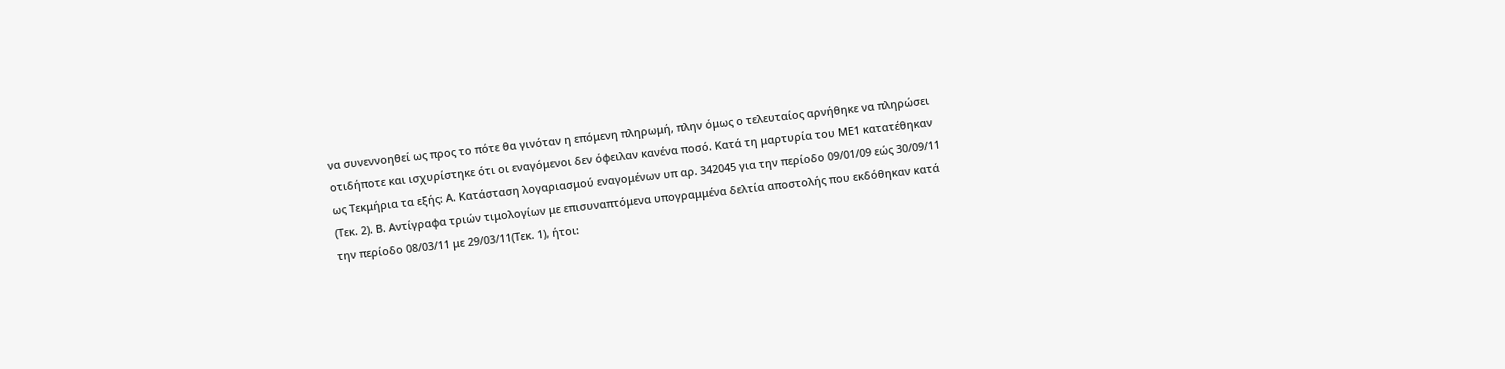να συνεννοηθεί ως προς το πότε θα γινόταν η επόμενη πληρωμή, πλην όμως ο τελευταίος αρνήθηκε να πληρώσει οτιδήποτε και ισχυρίστηκε ότι οι εναγόμενοι δεν όφειλαν κανένα ποσό. Κατά τη μαρτυρία του ΜΕ1 κατατέθηκαν ως Τεκμήρια τα εξής: Α. Κατάσταση λογαριασμού εναγομένων υπ αρ. 342045 για την περίοδο 09/01/09 εώς 30/09/11 (Τεκ. 2). Β. Αντίγραφα τριών τιμολογίων με επισυναπτόμενα υπογραμμένα δελτία αποστολής που εκδόθηκαν κατά την περίοδο 08/03/11 με 29/03/11(Τεκ. 1), ήτοι: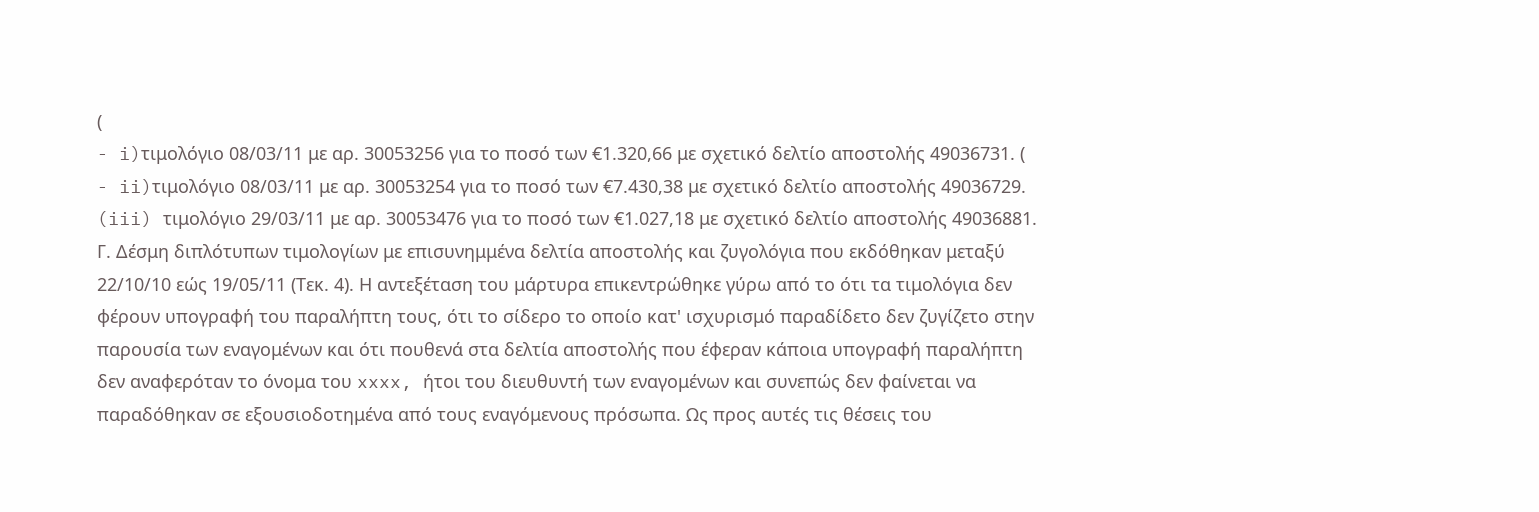(
- i)τιμολόγιο 08/03/11 με αρ. 30053256 για το ποσό των €1.320,66 με σχετικό δελτίο αποστολής 49036731. (
- ii)τιμολόγιο 08/03/11 με αρ. 30053254 για το ποσό των €7.430,38 με σχετικό δελτίο αποστολής 49036729. (iii) τιμολόγιο 29/03/11 με αρ. 30053476 για το ποσό των €1.027,18 με σχετικό δελτίο αποστολής 49036881. Γ. Δέσμη διπλότυπων τιμολογίων με επισυνημμένα δελτία αποστολής και ζυγολόγια που εκδόθηκαν μεταξύ 22/10/10 εώς 19/05/11 (Τεκ. 4). Η αντεξέταση του μάρτυρα επικεντρώθηκε γύρω από το ότι τα τιμολόγια δεν φέρουν υπογραφή του παραλήπτη τους, ότι το σίδερο το οποίο κατ' ισχυρισμό παραδίδετο δεν ζυγίζετο στην παρουσία των εναγομένων και ότι πουθενά στα δελτία αποστολής που έφεραν κάποια υπογραφή παραλήπτη δεν αναφερόταν το όνομα του xxxx, ήτοι του διευθυντή των εναγομένων και συνεπώς δεν φαίνεται να παραδόθηκαν σε εξουσιοδοτημένα από τους εναγόμενους πρόσωπα. Ως προς αυτές τις θέσεις του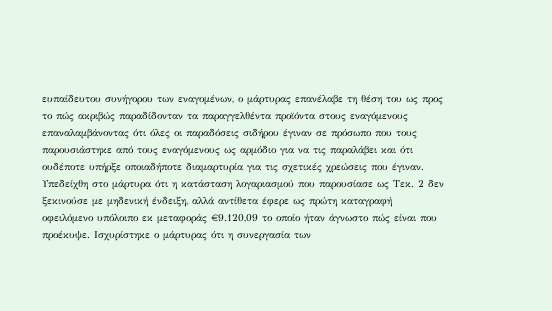ευπαίδευτου συνήγορου των εναγομένων, ο μάρτυρας επανέλαβε τη θέση του ως προς το πώς ακριβώς παραδίδονταν τα παραγγελθέντα προϊόντα στους εναγόμενους επαναλαμβάνοντας ότι όλες οι παραδόσεις σιδήρου έγιναν σε πρόσωπο που τους παρουσιάστηκε από τους εναγόμενους ως αρμόδιο για να τις παραλάβει και ότι ουδέποτε υπήρξε οποιαδήποτε διαμαρτυρία για τις σχετικές χρεώσεις που έγιναν. Υπεδείχθη στο μάρτυρα ότι η κατάσταση λογαριασμού που παρουσίασε ως Τεκ. 2 δεν ξεκινούσε με μηδενική ένδειξη, αλλά αντίθετα έφερε ως πρώτη καταγραφή οφειλόμενο υπόλοιπο εκ μεταφοράς €9.120,09 το οποίο ήταν άγνωστο πώς είναι που προέκυψε. Ισχυρίστηκε ο μάρτυρας ότι η συνεργασία των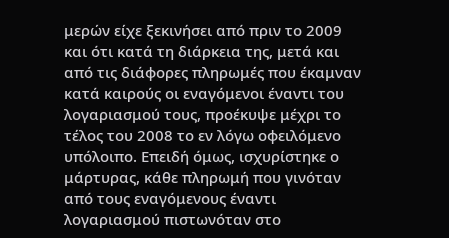μερών είχε ξεκινήσει από πριν το 2009 και ότι κατά τη διάρκεια της, μετά και από τις διάφορες πληρωμές που έκαμναν κατά καιρούς οι εναγόμενοι έναντι του λογαριασμού τους, προέκυψε μέχρι το τέλος του 2008 το εν λόγω οφειλόμενο υπόλοιπο. Επειδή όμως, ισχυρίστηκε ο μάρτυρας, κάθε πληρωμή που γινόταν από τους εναγόμενους έναντι λογαριασμού πιστωνόταν στο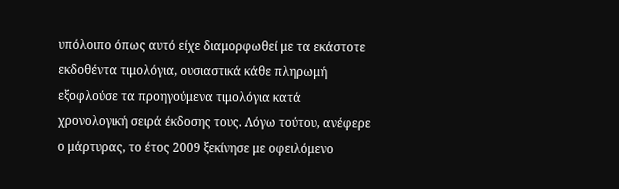υπόλοιπο όπως αυτό είχε διαμορφωθεί με τα εκάστοτε εκδοθέντα τιμολόγια, ουσιαστικά κάθε πληρωμή εξοφλούσε τα προηγούμενα τιμολόγια κατά χρονολογική σειρά έκδοσης τους. Λόγω τούτου, ανέφερε ο μάρτυρας, το έτος 2009 ξεκίνησε με οφειλόμενο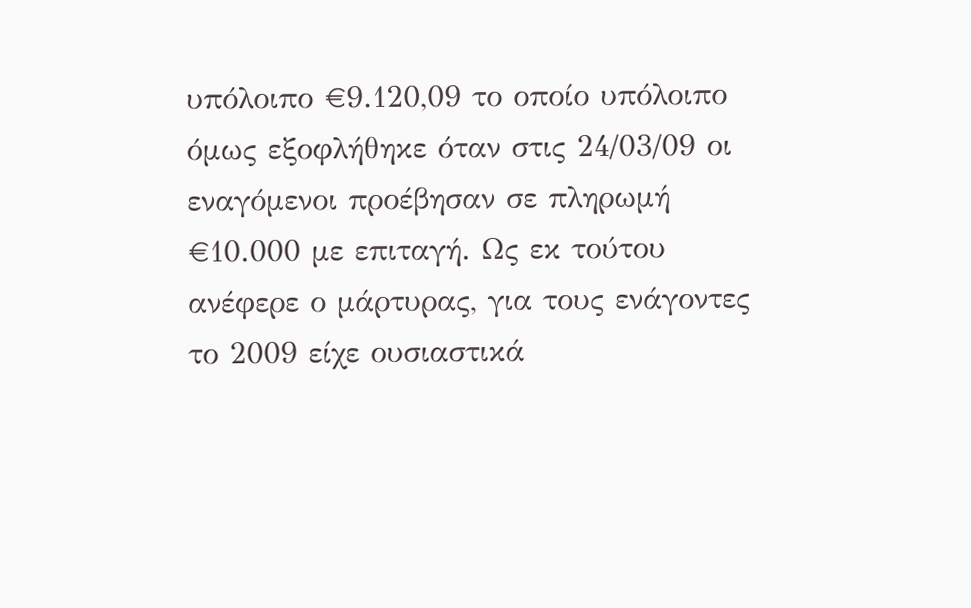υπόλοιπο €9.120,09 το οποίο υπόλοιπο όμως εξοφλήθηκε όταν στις 24/03/09 οι εναγόμενοι προέβησαν σε πληρωμή €10.000 με επιταγή. Ως εκ τούτου ανέφερε ο μάρτυρας, για τους ενάγοντες το 2009 είχε ουσιαστικά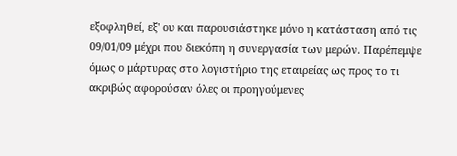εξοφληθεί, εξ' ου και παρουσιάστηκε μόνο η κατάσταση από τις 09/01/09 μέχρι που διεκόπη η συνεργασία των μερών. Παρέπεμψε όμως ο μάρτυρας στο λογιστήριο της εταιρείας ως προς το τι ακριβώς αφορούσαν όλες οι προηγούμενες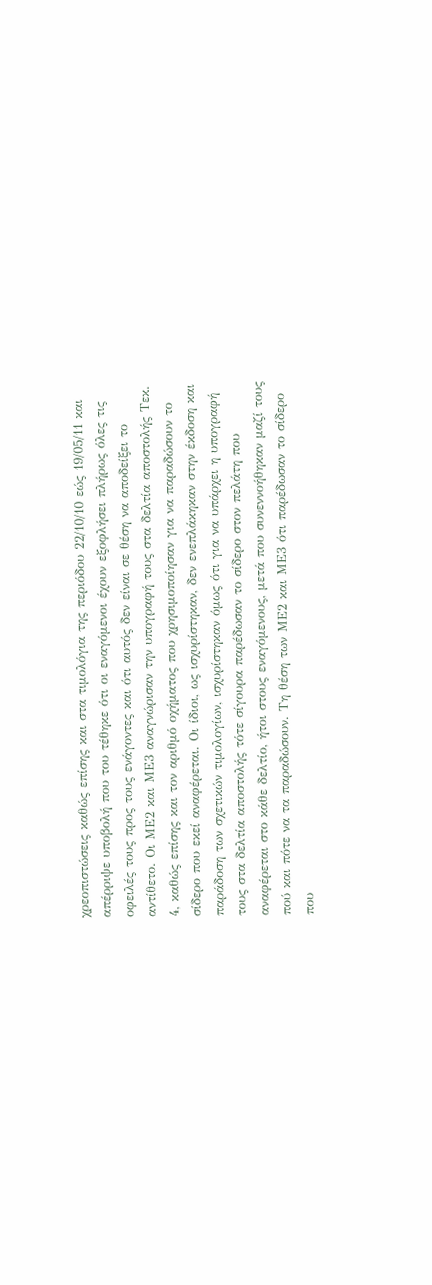χρεοπιστώσεις καθώς επίσης και στα τιμολόγια της περιόδου 22/10/10 εώς 19/05/11 και απέρριψε υποβολή που του τέθηκε ότι οι εναγόμενοι έχουν εξοφλήσει πλήρως όλες τις οφειλές τους προς τους ενάγοντες και ότι αυτός δεν είναι σε θέση να αποδείξει το αντίθετο. Οι ΜΕ2 και ΜΕ3 αναγνώρισαν την υπογραφή τους στα δελτία αποστολής Τεκ. 4, καθώς επίσης και τον αριθμό οχήματος που χρησιμοποίησαν για να παραδώσουν το σίδερο που εκεί αναφέρεται. Οι ίδιοι, ως ισχυρίστηκαν, δεν ενεπλάκηκαν στην έκδοση και παράδοση των σχετικών τιμολογίων, ισχυρίστηκαν όμως ότι για να υπάρχει η υπογραφή τους στα δελτία αποστολής τότε σίγουρα παρέδωσαν το σίδερο στον πελάτη που αναφέρεται στο κάθε δελτίο, ήτοι στους εναγόμενους, μετά που συνεννοήθηκαν μαζί τους πού και πότε να τα παραδώσουν. Τη θέση των ΜΕ2 και ΜΕ3 ότι παρέδωσαν το σίδερο που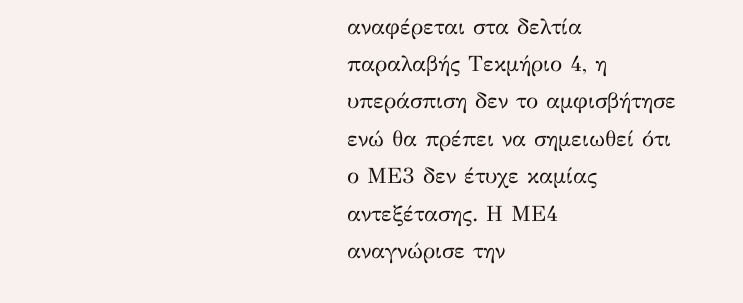αναφέρεται στα δελτία παραλαβής Τεκμήριο 4, η υπεράσπιση δεν το αμφισβήτησε ενώ θα πρέπει να σημειωθεί ότι ο ΜΕ3 δεν έτυχε καμίας αντεξέτασης. Η ΜΕ4 αναγνώρισε την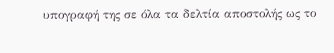υπογραφή της σε όλα τα δελτία αποστολής ως το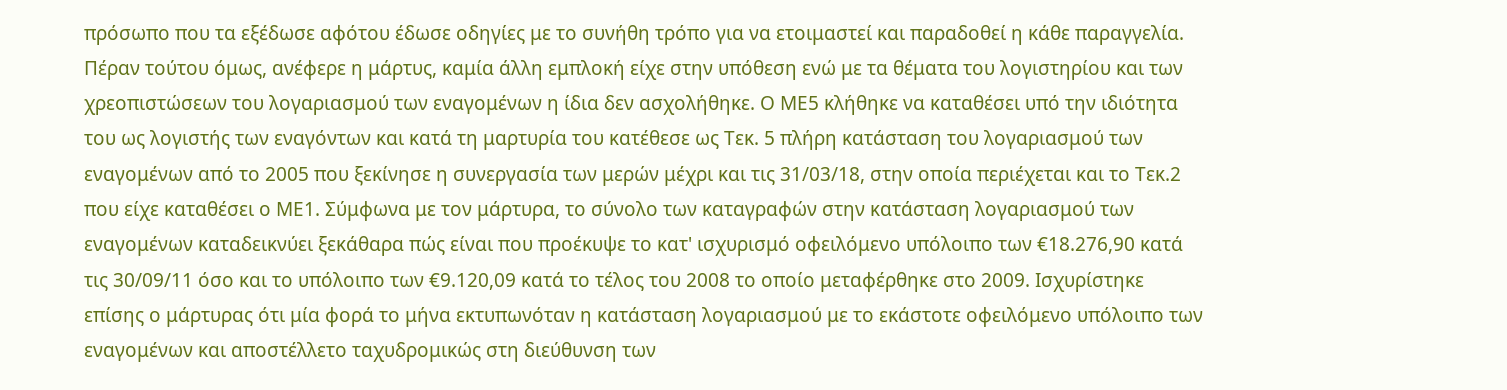πρόσωπο που τα εξέδωσε αφότου έδωσε οδηγίες με το συνήθη τρόπο για να ετοιμαστεί και παραδοθεί η κάθε παραγγελία. Πέραν τούτου όμως, ανέφερε η μάρτυς, καμία άλλη εμπλοκή είχε στην υπόθεση ενώ με τα θέματα του λογιστηρίου και των χρεοπιστώσεων του λογαριασμού των εναγομένων η ίδια δεν ασχολήθηκε. Ο ΜΕ5 κλήθηκε να καταθέσει υπό την ιδιότητα του ως λογιστής των εναγόντων και κατά τη μαρτυρία του κατέθεσε ως Τεκ. 5 πλήρη κατάσταση του λογαριασμού των εναγομένων από το 2005 που ξεκίνησε η συνεργασία των μερών μέχρι και τις 31/03/18, στην οποία περιέχεται και το Τεκ.2 που είχε καταθέσει ο ΜΕ1. Σύμφωνα με τον μάρτυρα, το σύνολο των καταγραφών στην κατάσταση λογαριασμού των εναγομένων καταδεικνύει ξεκάθαρα πώς είναι που προέκυψε το κατ' ισχυρισμό οφειλόμενο υπόλοιπο των €18.276,90 κατά τις 30/09/11 όσο και το υπόλοιπο των €9.120,09 κατά το τέλος του 2008 το οποίο μεταφέρθηκε στο 2009. Ισχυρίστηκε επίσης ο μάρτυρας ότι μία φορά το μήνα εκτυπωνόταν η κατάσταση λογαριασμού με το εκάστοτε οφειλόμενο υπόλοιπο των εναγομένων και αποστέλλετο ταχυδρομικώς στη διεύθυνση των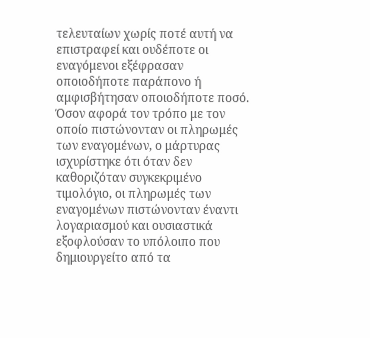τελευταίων χωρίς ποτέ αυτή να επιστραφεί και ουδέποτε οι εναγόμενοι εξέφρασαν οποιοδήποτε παράπονο ή αμφισβήτησαν οποιοδήποτε ποσό. Όσον αφορά τον τρόπο με τον οποίο πιστώνονταν οι πληρωμές των εναγομένων, ο μάρτυρας ισχυρίστηκε ότι όταν δεν καθοριζόταν συγκεκριμένο τιμολόγιο, οι πληρωμές των εναγομένων πιστώνονταν έναντι λογαριασμού και ουσιαστικά εξοφλούσαν το υπόλοιπο που δημιουργείτο από τα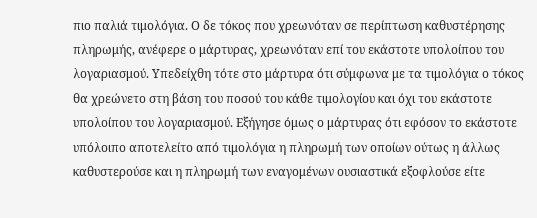πιο παλιά τιμολόγια. Ο δε τόκος που χρεωνόταν σε περίπτωση καθυστέρησης πληρωμής, ανέφερε ο μάρτυρας, χρεωνόταν επί του εκάστοτε υπολοίπου του λογαριασμού. Υπεδείχθη τότε στο μάρτυρα ότι σύμφωνα με τα τιμολόγια ο τόκος θα χρεώνετο στη βάση του ποσού του κάθε τιμολογίου και όχι του εκάστοτε υπολοίπου του λογαριασμού. Εξήγησε όμως ο μάρτυρας ότι εφόσον το εκάστοτε υπόλοιπο αποτελείτο από τιμολόγια η πληρωμή των οποίων ούτως η άλλως καθυστερούσε και η πληρωμή των εναγομένων ουσιαστικά εξοφλούσε είτε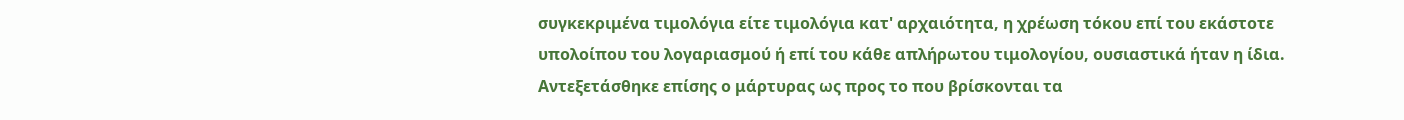συγκεκριμένα τιμολόγια είτε τιμολόγια κατ' αρχαιότητα, η χρέωση τόκου επί του εκάστοτε υπολοίπου του λογαριασμού ή επί του κάθε απλήρωτου τιμολογίου, ουσιαστικά ήταν η ίδια. Αντεξετάσθηκε επίσης ο μάρτυρας ως προς το που βρίσκονται τα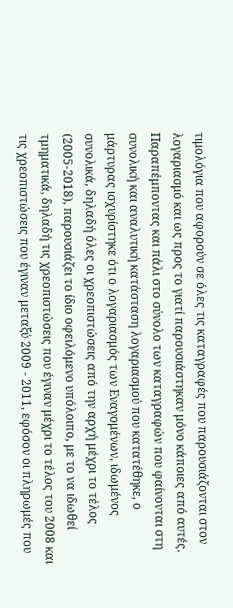τιμολόγια που αφορούν σε όλες τις καταγραφές που παρουσιάζονται στον λογαριασμό και ως προς το γιατί παρουσιάστηκαν μόνο κάποιες από αυτές. Παραπέμποντας και πάλι στο σύνολο των καταγραφών που φαίνονται στη συνολική και αναλυτική κατάσταση λογαριασμού που κατατέθηκε, ο μάρτυρας ισχυρίστηκε ότι ο λογαριασμός των Εναγομένων, ιδωμένος συνολικά, δηλαδή όλες οι χρεοπιστώσεις από την αρχή μέχρι το τέλος (2005-2018), παρουσιάζει το ίδιο οφειλόμενο υπόλοιπο, με το να ιδωθεί τμηματικά, δηλαδή τις χρεοπιστώσεις που έγιναν μέχρι το τέλος του 2008 και τις χρεοπιστώσεις που έγιναν μεταξύ 2009 - 2011, εφόσον οι πληρωμές που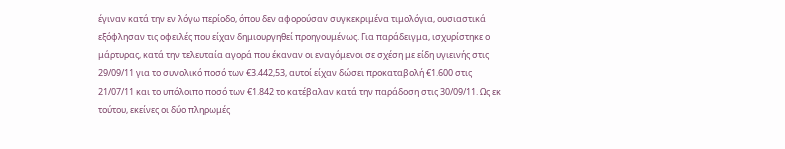έγιναν κατά την εν λόγω περίοδο, όπου δεν αφορούσαν συγκεκριμένα τιμολόγια, ουσιαστικά εξόφλησαν τις οφειλές που είχαν δημιουργηθεί προηγουμένως. Για παράδειγμα, ισχυρίστηκε ο μάρτυρας, κατά την τελευταία αγορά που έκαναν οι εναγόμενοι σε σχέση με είδη υγιεινής στις 29/09/11 για το συνολικό ποσό των €3.442,53, αυτοί είχαν δώσει προκαταβολή €1.600 στις 21/07/11 και το υπόλοιπο ποσό των €1.842 το κατέβαλαν κατά την παράδοση στις 30/09/11. Ως εκ τούτου, εκείνες οι δύο πληρωμές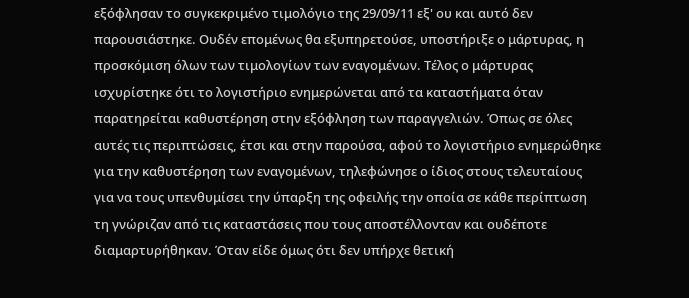εξόφλησαν το συγκεκριμένο τιμολόγιο της 29/09/11 εξ' ου και αυτό δεν παρουσιάστηκε. Ουδέν επομένως θα εξυπηρετούσε, υποστήριξε ο μάρτυρας, η προσκόμιση όλων των τιμολογίων των εναγομένων. Τέλος ο μάρτυρας ισχυρίστηκε ότι το λογιστήριο ενημερώνεται από τα καταστήματα όταν παρατηρείται καθυστέρηση στην εξόφληση των παραγγελιών. Όπως σε όλες αυτές τις περιπτώσεις, έτσι και στην παρούσα, αφού το λογιστήριο ενημερώθηκε για την καθυστέρηση των εναγομένων, τηλεφώνησε ο ίδιος στους τελευταίους για να τους υπενθυμίσει την ύπαρξη της οφειλής την οποία σε κάθε περίπτωση τη γνώριζαν από τις καταστάσεις που τους αποστέλλονταν και ουδέποτε διαμαρτυρήθηκαν. Όταν είδε όμως ότι δεν υπήρχε θετική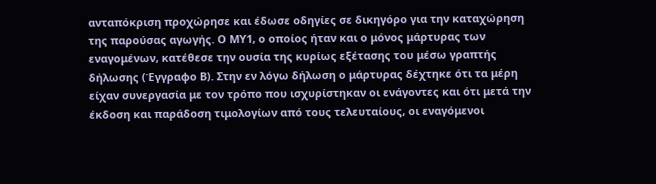ανταπόκριση προχώρησε και έδωσε οδηγίες σε δικηγόρο για την καταχώρηση της παρούσας αγωγής. Ο ΜΥ1, ο οποίος ήταν και ο μόνος μάρτυρας των εναγομένων, κατέθεσε την ουσία της κυρίως εξέτασης του μέσω γραπτής δήλωσης (Έγγραφο Β). Στην εν λόγω δήλωση ο μάρτυρας δέχτηκε ότι τα μέρη είχαν συνεργασία με τον τρόπο που ισχυρίστηκαν οι ενάγοντες και ότι μετά την έκδοση και παράδοση τιμολογίων από τους τελευταίους, οι εναγόμενοι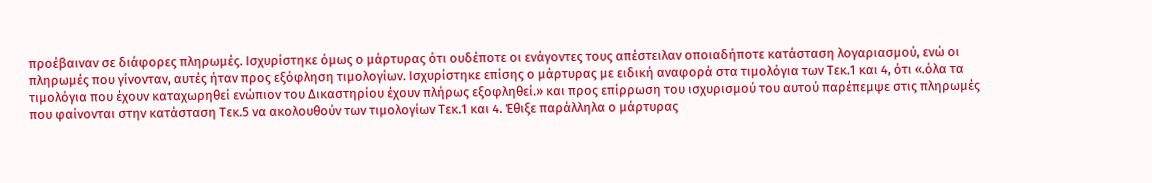προέβαιναν σε διάφορες πληρωμές. Ισχυρίστηκε όμως ο μάρτυρας ότι ουδέποτε οι ενάγοντες τους απέστειλαν οποιαδήποτε κατάσταση λογαριασμού, ενώ οι πληρωμές που γίνονταν, αυτές ήταν προς εξόφληση τιμολογίων. Ισχυρίστηκε επίσης ο μάρτυρας με ειδική αναφορά στα τιμολόγια των Τεκ.1 και 4, ότι «.όλα τα τιμολόγια που έχουν καταχωρηθεί ενώπιον του Δικαστηρίου έχουν πλήρως εξοφληθεί.» και προς επίρρωση του ισχυρισμού του αυτού παρέπεμψε στις πληρωμές που φαίνονται στην κατάσταση Τεκ.5 να ακολουθούν των τιμολογίων Τεκ.1 και 4. Έθιξε παράλληλα ο μάρτυρας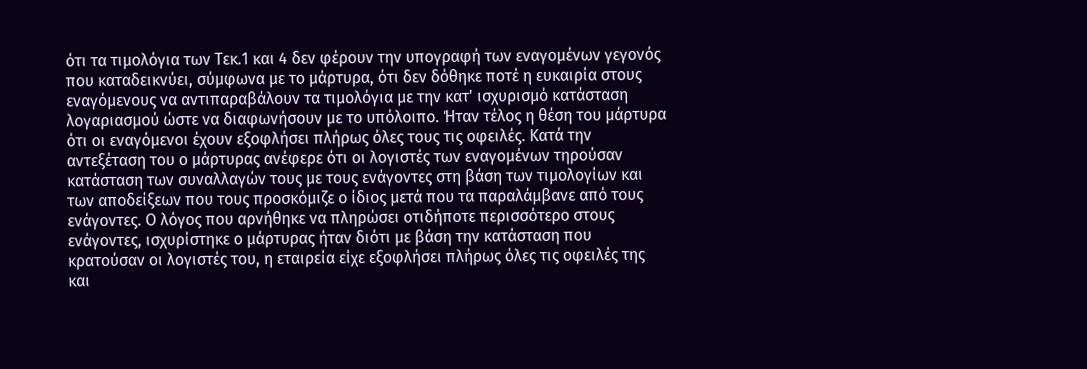ότι τα τιμολόγια των Τεκ.1 και 4 δεν φέρουν την υπογραφή των εναγομένων γεγονός που καταδεικνύει, σύμφωνα με το μάρτυρα, ότι δεν δόθηκε ποτέ η ευκαιρία στους εναγόμενους να αντιπαραβάλουν τα τιμολόγια με την κατ' ισχυρισμό κατάσταση λογαριασμού ώστε να διαφωνήσουν με το υπόλοιπο. Ήταν τέλος η θέση του μάρτυρα ότι οι εναγόμενοι έχουν εξοφλήσει πλήρως όλες τους τις οφειλές. Κατά την αντεξέταση του ο μάρτυρας ανέφερε ότι οι λογιστές των εναγομένων τηρούσαν κατάσταση των συναλλαγών τους με τους ενάγοντες στη βάση των τιμολογίων και των αποδείξεων που τους προσκόμιζε ο ίδιος μετά που τα παραλάμβανε από τους ενάγοντες. Ο λόγος που αρνήθηκε να πληρώσει οτιδήποτε περισσότερο στους ενάγοντες, ισχυρίστηκε ο μάρτυρας ήταν διότι με βάση την κατάσταση που κρατούσαν οι λογιστές του, η εταιρεία είχε εξοφλήσει πλήρως όλες τις οφειλές της και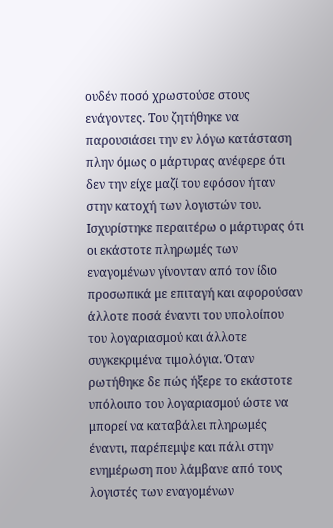ουδέν ποσό χρωστούσε στους ενάγοντες. Του ζητήθηκε να παρουσιάσει την εν λόγω κατάσταση πλην όμως ο μάρτυρας ανέφερε ότι δεν την είχε μαζί του εφόσον ήταν στην κατοχή των λογιστών του. Ισχυρίστηκε περαιτέρω ο μάρτυρας ότι οι εκάστοτε πληρωμές των εναγομένων γίνονταν από τον ίδιο προσωπικά με επιταγή και αφορούσαν άλλοτε ποσά έναντι του υπολοίπου του λογαριασμού και άλλοτε συγκεκριμένα τιμολόγια. Όταν ρωτήθηκε δε πώς ήξερε το εκάστοτε υπόλοιπο του λογαριασμού ώστε να μπορεί να καταβάλει πληρωμές έναντι, παρέπεμψε και πάλι στην ενημέρωση που λάμβανε από τους λογιστές των εναγομένων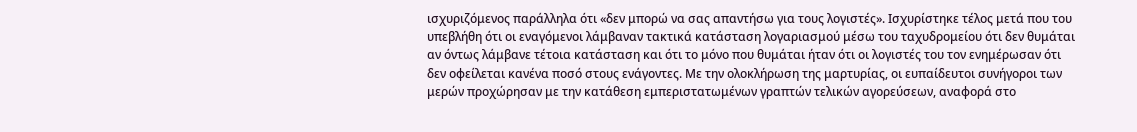ισχυριζόμενος παράλληλα ότι «δεν μπορώ να σας απαντήσω για τους λογιστές». Ισχυρίστηκε τέλος μετά που του υπεβλήθη ότι οι εναγόμενοι λάμβαναν τακτικά κατάσταση λογαριασμού μέσω του ταχυδρομείου ότι δεν θυμάται αν όντως λάμβανε τέτοια κατάσταση και ότι το μόνο που θυμάται ήταν ότι οι λογιστές του τον ενημέρωσαν ότι δεν οφείλεται κανένα ποσό στους ενάγοντες. Με την ολοκλήρωση της μαρτυρίας, οι ευπαίδευτοι συνήγοροι των μερών προχώρησαν με την κατάθεση εμπεριστατωμένων γραπτών τελικών αγορεύσεων, αναφορά στο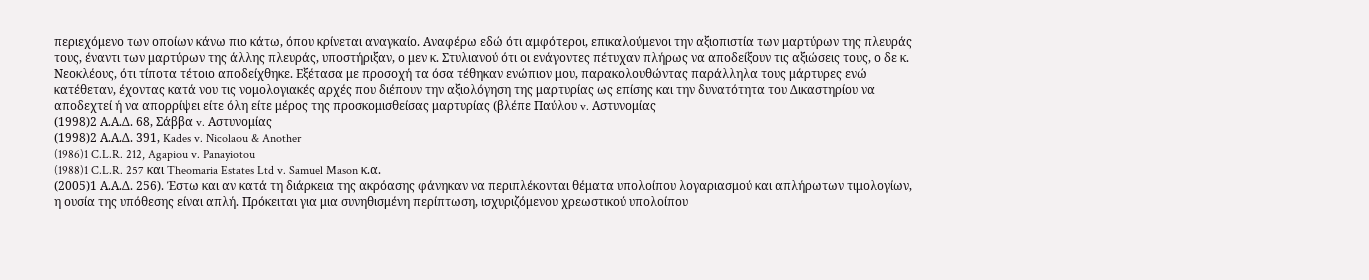περιεχόμενο των οποίων κάνω πιο κάτω, όπου κρίνεται αναγκαίο. Αναφέρω εδώ ότι αμφότεροι, επικαλούμενοι την αξιοπιστία των μαρτύρων της πλευράς τους, έναντι των μαρτύρων της άλλης πλευράς, υποστήριξαν, ο μεν κ. Στυλιανού ότι οι ενάγοντες πέτυχαν πλήρως να αποδείξουν τις αξιώσεις τους, ο δε κ. Νεοκλέους, ότι τίποτα τέτοιο αποδείχθηκε. Εξέτασα με προσοχή τα όσα τέθηκαν ενώπιον μου, παρακολουθώντας παράλληλα τους μάρτυρες ενώ κατέθεταν, έχοντας κατά νου τις νομολογιακές αρχές που διέπουν την αξιολόγηση της μαρτυρίας ως επίσης και την δυνατότητα του Δικαστηρίου να αποδεχτεί ή να απορρίψει είτε όλη είτε μέρος της προσκομισθείσας μαρτυρίας (βλέπε Παύλου v. Αστυνομίας
(1998)2 Α.Α.Δ. 68, Σάββα v. Αστυνομίας
(1998)2 Α.Α.Δ. 391, Kades v. Nicolaou & Another
(1986)1 C.L.R. 212, Agapiou v. Panayiotou
(1988)1 C.L.R. 257 και Theomaria Estates Ltd v. Samuel Mason κ.α.
(2005)1 Α.Α.Δ. 256). Έστω και αν κατά τη διάρκεια της ακρόασης φάνηκαν να περιπλέκονται θέματα υπολοίπου λογαριασμού και απλήρωτων τιμολογίων, η ουσία της υπόθεσης είναι απλή. Πρόκειται για μια συνηθισμένη περίπτωση, ισχυριζόμενου χρεωστικού υπολοίπου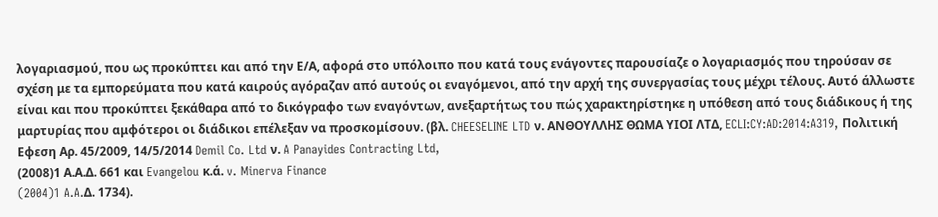λογαριασμού, που ως προκύπτει και από την Ε/Α, αφορά στο υπόλοιπο που κατά τους ενάγοντες παρουσίαζε ο λογαριασμός που τηρούσαν σε σχέση με τα εμπορεύματα που κατά καιρούς αγόραζαν από αυτούς οι εναγόμενοι, από την αρχή της συνεργασίας τους μέχρι τέλους. Αυτό άλλωστε είναι και που προκύπτει ξεκάθαρα από το δικόγραφο των εναγόντων, ανεξαρτήτως του πώς χαρακτηρίστηκε η υπόθεση από τους διάδικους ή της μαρτυρίας που αμφότεροι οι διάδικοι επέλεξαν να προσκομίσουν. (βλ. CHEESELINE LTD ν. ΑΝΘΟΥΛΛΗΣ ΘΩΜΑ ΥΙΟΙ ΛΤΔ, ECLI:CY:AD:2014:A319, Πολιτική Εφεση Αρ. 45/2009, 14/5/2014 Demil Co. Ltd ν. A Panayides Contracting Ltd,
(2008)1 Α.Α.Δ. 661 και Evangelou κ.ά. v. Minerva Finance
(2004)1 A.A.Δ. 1734).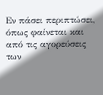Εν πάσει περιπτώσει, όπως φαίνεται και από τις αγορεύσεις των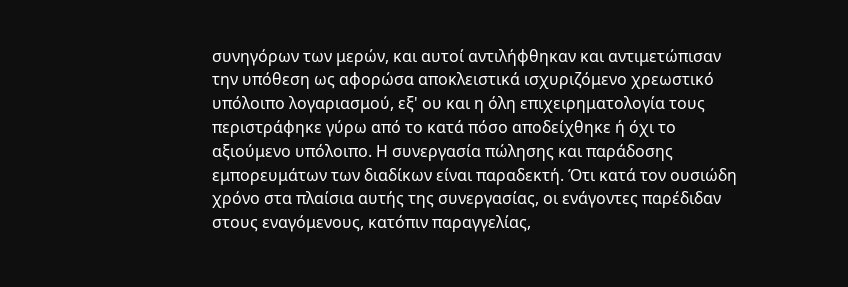συνηγόρων των μερών, και αυτοί αντιλήφθηκαν και αντιμετώπισαν την υπόθεση ως αφορώσα αποκλειστικά ισχυριζόμενο χρεωστικό υπόλοιπο λογαριασμού, εξ' ου και η όλη επιχειρηματολογία τους περιστράφηκε γύρω από το κατά πόσο αποδείχθηκε ή όχι το αξιούμενο υπόλοιπο. Η συνεργασία πώλησης και παράδοσης εμπορευμάτων των διαδίκων είναι παραδεκτή. Ότι κατά τον ουσιώδη χρόνο στα πλαίσια αυτής της συνεργασίας, οι ενάγοντες παρέδιδαν στους εναγόμενους, κατόπιν παραγγελίας,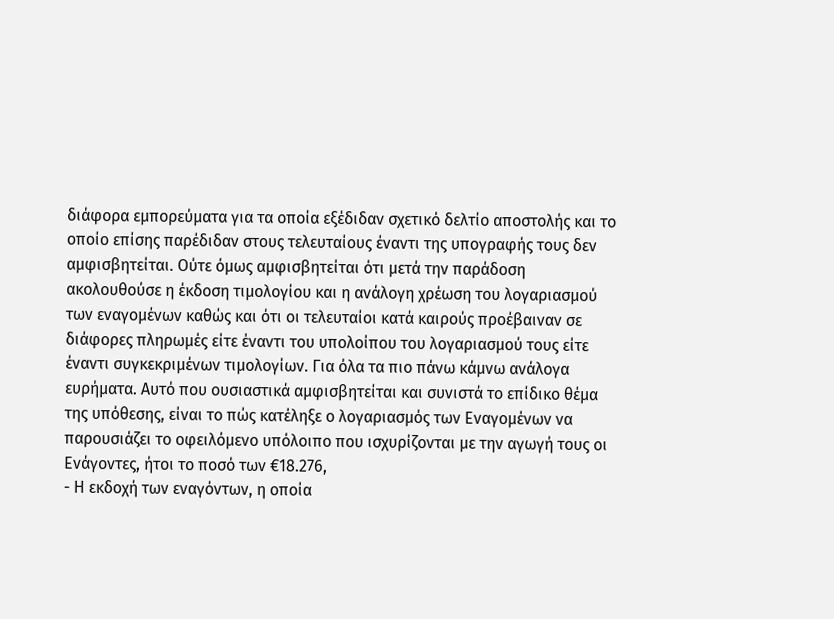διάφορα εμπορεύματα για τα οποία εξέδιδαν σχετικό δελτίο αποστολής και το οποίο επίσης παρέδιδαν στους τελευταίους έναντι της υπογραφής τους δεν αμφισβητείται. Ούτε όμως αμφισβητείται ότι μετά την παράδοση ακολουθούσε η έκδοση τιμολογίου και η ανάλογη χρέωση του λογαριασμού των εναγομένων καθώς και ότι οι τελευταίοι κατά καιρούς προέβαιναν σε διάφορες πληρωμές είτε έναντι του υπολοίπου του λογαριασμού τους είτε έναντι συγκεκριμένων τιμολογίων. Για όλα τα πιο πάνω κάμνω ανάλογα ευρήματα. Αυτό που ουσιαστικά αμφισβητείται και συνιστά το επίδικο θέμα της υπόθεσης, είναι το πώς κατέληξε ο λογαριασμός των Εναγομένων να παρουσιάζει το οφειλόμενο υπόλοιπο που ισχυρίζονται με την αγωγή τους οι Ενάγοντες, ήτοι το ποσό των €18.276,
- Η εκδοχή των εναγόντων, η οποία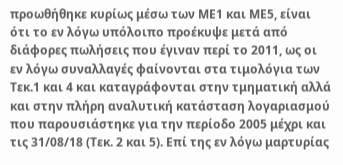προωθήθηκε κυρίως μέσω των ΜΕ1 και ΜΕ5, είναι ότι το εν λόγω υπόλοιπο προέκυψε μετά από διάφορες πωλήσεις που έγιναν περί το 2011, ως οι εν λόγω συναλλαγές φαίνονται στα τιμολόγια των Τεκ.1 και 4 και καταγράφονται στην τμηματική αλλά και στην πλήρη αναλυτική κατάσταση λογαριασμού που παρουσιάστηκε για την περίοδο 2005 μέχρι και τις 31/08/18 (Τεκ. 2 και 5). Επί της εν λόγω μαρτυρίας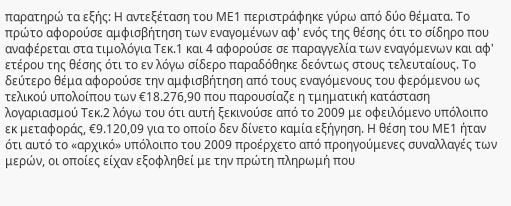παρατηρώ τα εξής: Η αντεξέταση του ΜΕ1 περιστράφηκε γύρω από δύο θέματα. Το πρώτο αφορούσε αμφισβήτηση των εναγομένων αφ' ενός της θέσης ότι το σίδηρο που αναφέρεται στα τιμολόγια Τεκ.1 και 4 αφορούσε σε παραγγελία των εναγόμενων και αφ' ετέρου της θέσης ότι το εν λόγω σίδερο παραδόθηκε δεόντως στους τελευταίους. Το δεύτερο θέμα αφορούσε την αμφισβήτηση από τους εναγόμενους του φερόμενου ως τελικού υπολοίπου των €18.276,90 που παρουσίαζε η τμηματική κατάσταση λογαριασμού Τεκ.2 λόγω του ότι αυτή ξεκινούσε από το 2009 με οφειλόμενο υπόλοιπο εκ μεταφοράς, €9.120,09 για το οποίο δεν δίνετο καμία εξήγηση. Η θέση του ΜΕ1 ήταν ότι αυτό το «αρχικό» υπόλοιπο του 2009 προέρχετο από προηγούμενες συναλλαγές των μερών, οι οποίες είχαν εξοφληθεί με την πρώτη πληρωμή που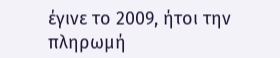έγινε το 2009, ήτοι την πληρωμή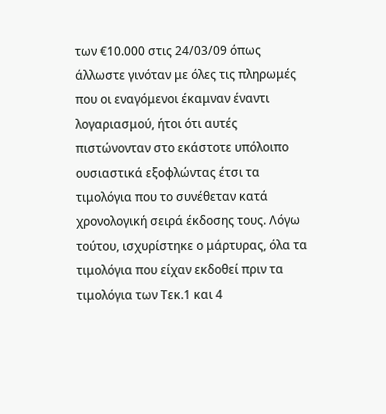των €10.000 στις 24/03/09 όπως άλλωστε γινόταν με όλες τις πληρωμές που οι εναγόμενοι έκαμναν έναντι λογαριασμού, ήτοι ότι αυτές πιστώνονταν στο εκάστοτε υπόλοιπο ουσιαστικά εξοφλώντας έτσι τα τιμολόγια που το συνέθεταν κατά χρονολογική σειρά έκδοσης τους. Λόγω τούτου, ισχυρίστηκε ο μάρτυρας, όλα τα τιμολόγια που είχαν εκδοθεί πριν τα τιμολόγια των Τεκ.1 και 4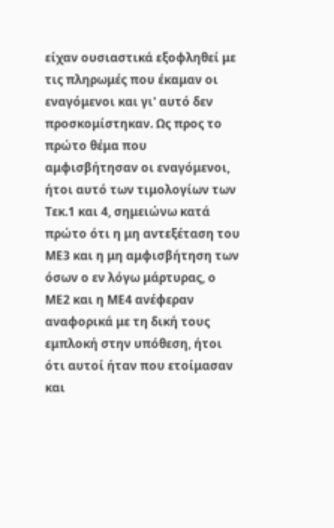είχαν ουσιαστικά εξοφληθεί με τις πληρωμές που έκαμαν οι εναγόμενοι και γι' αυτό δεν προσκομίστηκαν. Ως προς το πρώτο θέμα που αμφισβήτησαν οι εναγόμενοι, ήτοι αυτό των τιμολογίων των Τεκ.1 και 4, σημειώνω κατά πρώτο ότι η μη αντεξέταση του ΜΕ3 και η μη αμφισβήτηση των όσων ο εν λόγω μάρτυρας, ο ΜΕ2 και η ΜΕ4 ανέφεραν αναφορικά με τη δική τους εμπλοκή στην υπόθεση, ήτοι ότι αυτοί ήταν που ετοίμασαν και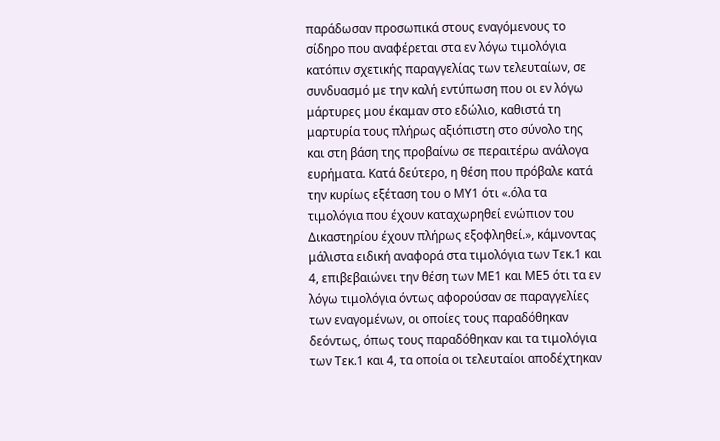παράδωσαν προσωπικά στους εναγόμενους το σίδηρο που αναφέρεται στα εν λόγω τιμολόγια κατόπιν σχετικής παραγγελίας των τελευταίων, σε συνδυασμό με την καλή εντύπωση που οι εν λόγω μάρτυρες μου έκαμαν στο εδώλιο, καθιστά τη μαρτυρία τους πλήρως αξιόπιστη στο σύνολο της και στη βάση της προβαίνω σε περαιτέρω ανάλογα ευρήματα. Κατά δεύτερο, η θέση που πρόβαλε κατά την κυρίως εξέταση του ο ΜΥ1 ότι «.όλα τα τιμολόγια που έχουν καταχωρηθεί ενώπιον του Δικαστηρίου έχουν πλήρως εξοφληθεί.», κάμνοντας μάλιστα ειδική αναφορά στα τιμολόγια των Τεκ.1 και 4, επιβεβαιώνει την θέση των ΜΕ1 και ΜΕ5 ότι τα εν λόγω τιμολόγια όντως αφορούσαν σε παραγγελίες των εναγομένων, οι οποίες τους παραδόθηκαν δεόντως, όπως τους παραδόθηκαν και τα τιμολόγια των Τεκ.1 και 4, τα οποία οι τελευταίοι αποδέχτηκαν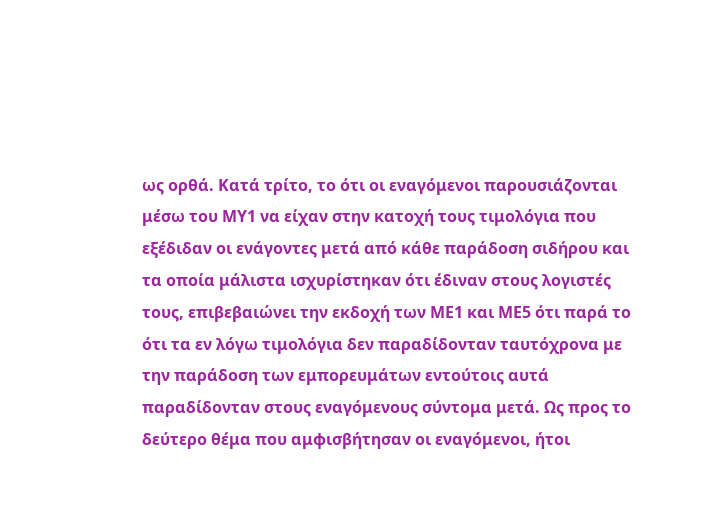ως ορθά. Κατά τρίτο, το ότι οι εναγόμενοι παρουσιάζονται μέσω του ΜΥ1 να είχαν στην κατοχή τους τιμολόγια που εξέδιδαν οι ενάγοντες μετά από κάθε παράδοση σιδήρου και τα οποία μάλιστα ισχυρίστηκαν ότι έδιναν στους λογιστές τους, επιβεβαιώνει την εκδοχή των ΜΕ1 και ΜΕ5 ότι παρά το ότι τα εν λόγω τιμολόγια δεν παραδίδονταν ταυτόχρονα με την παράδοση των εμπορευμάτων εντούτοις αυτά παραδίδονταν στους εναγόμενους σύντομα μετά. Ως προς το δεύτερο θέμα που αμφισβήτησαν οι εναγόμενοι, ήτοι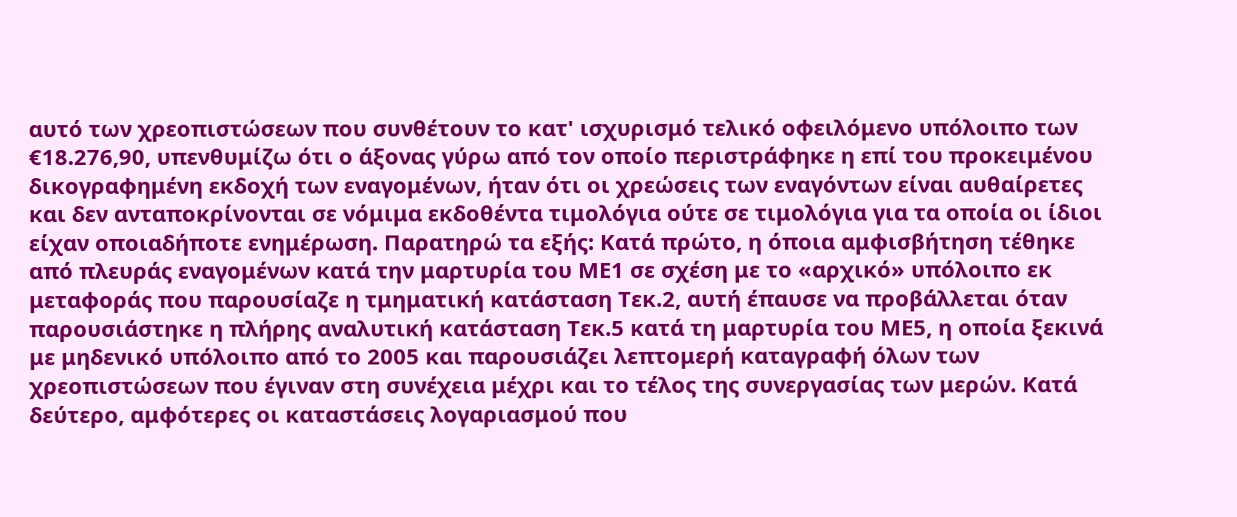αυτό των χρεοπιστώσεων που συνθέτουν το κατ' ισχυρισμό τελικό οφειλόμενο υπόλοιπο των €18.276,90, υπενθυμίζω ότι ο άξονας γύρω από τον οποίο περιστράφηκε η επί του προκειμένου δικογραφημένη εκδοχή των εναγομένων, ήταν ότι οι χρεώσεις των εναγόντων είναι αυθαίρετες και δεν ανταποκρίνονται σε νόμιμα εκδοθέντα τιμολόγια ούτε σε τιμολόγια για τα οποία οι ίδιοι είχαν οποιαδήποτε ενημέρωση. Παρατηρώ τα εξής: Κατά πρώτο, η όποια αμφισβήτηση τέθηκε από πλευράς εναγομένων κατά την μαρτυρία του ΜΕ1 σε σχέση με το «αρχικό» υπόλοιπο εκ μεταφοράς που παρουσίαζε η τμηματική κατάσταση Τεκ.2, αυτή έπαυσε να προβάλλεται όταν παρουσιάστηκε η πλήρης αναλυτική κατάσταση Τεκ.5 κατά τη μαρτυρία του ΜΕ5, η οποία ξεκινά με μηδενικό υπόλοιπο από το 2005 και παρουσιάζει λεπτομερή καταγραφή όλων των χρεοπιστώσεων που έγιναν στη συνέχεια μέχρι και το τέλος της συνεργασίας των μερών. Κατά δεύτερο, αμφότερες οι καταστάσεις λογαριασμού που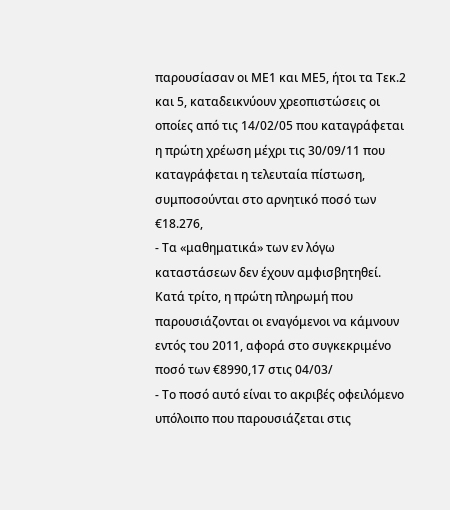παρουσίασαν οι ΜΕ1 και ΜΕ5, ήτοι τα Τεκ.2 και 5, καταδεικνύουν χρεοπιστώσεις οι οποίες από τις 14/02/05 που καταγράφεται η πρώτη χρέωση μέχρι τις 30/09/11 που καταγράφεται η τελευταία πίστωση, συμποσούνται στο αρνητικό ποσό των €18.276,
- Τα «μαθηματικά» των εν λόγω καταστάσεων δεν έχουν αμφισβητηθεί. Κατά τρίτο, η πρώτη πληρωμή που παρουσιάζονται οι εναγόμενοι να κάμνουν εντός του 2011, αφορά στο συγκεκριμένο ποσό των €8990,17 στις 04/03/
- Το ποσό αυτό είναι το ακριβές οφειλόμενο υπόλοιπο που παρουσιάζεται στις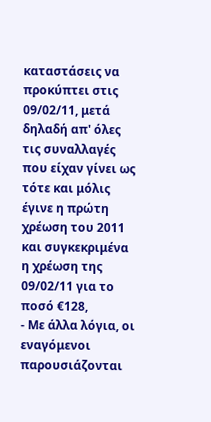καταστάσεις να προκύπτει στις 09/02/11, μετά δηλαδή απ' όλες τις συναλλαγές που είχαν γίνει ως τότε και μόλις έγινε η πρώτη χρέωση του 2011 και συγκεκριμένα η χρέωση της 09/02/11 για το ποσό €128,
- Με άλλα λόγια, οι εναγόμενοι παρουσιάζονται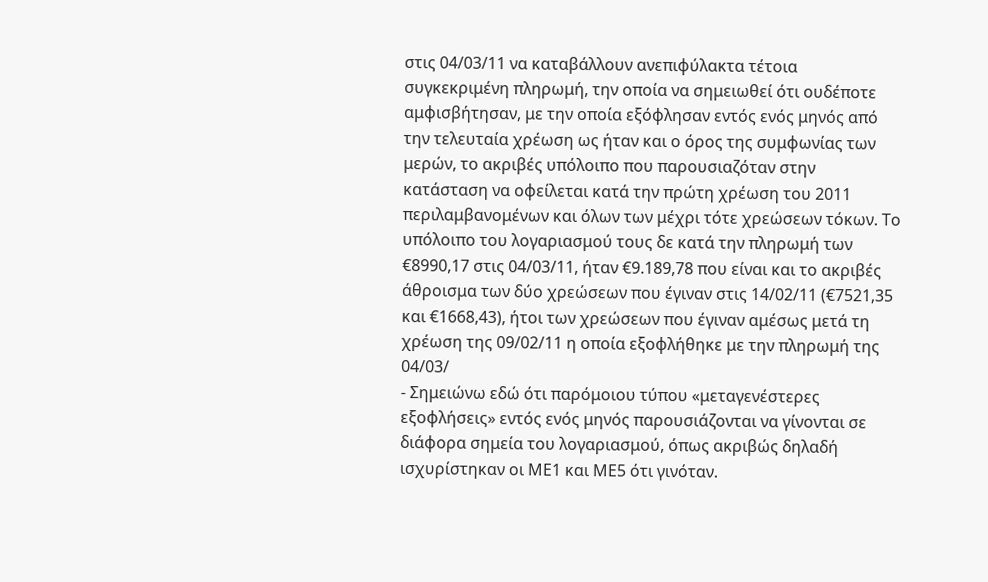στις 04/03/11 να καταβάλλουν ανεπιφύλακτα τέτοια συγκεκριμένη πληρωμή, την οποία να σημειωθεί ότι ουδέποτε αμφισβήτησαν, με την οποία εξόφλησαν εντός ενός μηνός από την τελευταία χρέωση ως ήταν και ο όρος της συμφωνίας των μερών, το ακριβές υπόλοιπο που παρουσιαζόταν στην κατάσταση να οφείλεται κατά την πρώτη χρέωση του 2011 περιλαμβανομένων και όλων των μέχρι τότε χρεώσεων τόκων. Το υπόλοιπο του λογαριασμού τους δε κατά την πληρωμή των €8990,17 στις 04/03/11, ήταν €9.189,78 που είναι και το ακριβές άθροισμα των δύο χρεώσεων που έγιναν στις 14/02/11 (€7521,35 και €1668,43), ήτοι των χρεώσεων που έγιναν αμέσως μετά τη χρέωση της 09/02/11 η οποία εξοφλήθηκε με την πληρωμή της 04/03/
- Σημειώνω εδώ ότι παρόμοιου τύπου «μεταγενέστερες εξοφλήσεις» εντός ενός μηνός παρουσιάζονται να γίνονται σε διάφορα σημεία του λογαριασμού, όπως ακριβώς δηλαδή ισχυρίστηκαν οι ΜΕ1 και ΜΕ5 ότι γινόταν.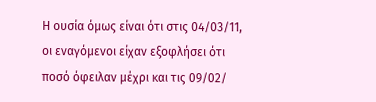Η ουσία όμως είναι ότι στις 04/03/11, οι εναγόμενοι είχαν εξοφλήσει ότι ποσό όφειλαν μέχρι και τις 09/02/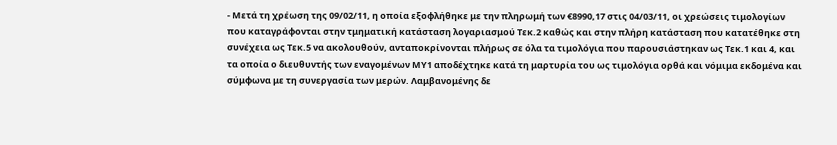- Μετά τη χρέωση της 09/02/11, η οποία εξοφλήθηκε με την πληρωμή των €8990,17 στις 04/03/11, οι χρεώσεις τιμολογίων που καταγράφονται στην τμηματική κατάσταση λογαριασμού Τεκ.2 καθώς και στην πλήρη κατάσταση που κατατέθηκε στη συνέχεια ως Τεκ.5 να ακολουθούν, ανταποκρίνονται πλήρως σε όλα τα τιμολόγια που παρουσιάστηκαν ως Τεκ.1 και 4, και τα οποία ο διευθυντής των εναγομένων ΜΥ1 αποδέχτηκε κατά τη μαρτυρία του ως τιμολόγια ορθά και νόμιμα εκδομένα και σύμφωνα με τη συνεργασία των μερών. Λαμβανομένης δε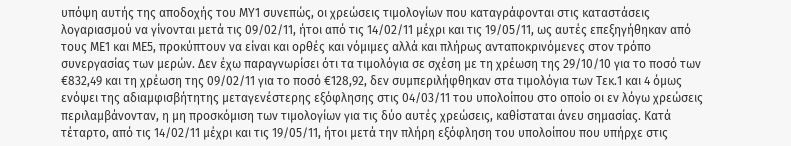υπόψη αυτής της αποδοχής του ΜΥ1 συνεπώς, οι χρεώσεις τιμολογίων που καταγράφονται στις καταστάσεις λογαριασμού να γίνονται μετά τις 09/02/11, ήτοι από τις 14/02/11 μέχρι και τις 19/05/11, ως αυτές επεξηγήθηκαν από τους ΜΕ1 και ΜΕ5, προκύπτουν να είναι και ορθές και νόμιμες αλλά και πλήρως ανταποκρινόμενες στον τρόπο συνεργασίας των μερών. Δεν έχω παραγνωρίσει ότι τα τιμολόγια σε σχέση με τη χρέωση της 29/10/10 για το ποσό των €832,49 και τη χρέωση της 09/02/11 για το ποσό €128,92, δεν συμπεριλήφθηκαν στα τιμολόγια των Τεκ.1 και 4 όμως ενόψει της αδιαμφισβήτητης μεταγενέστερης εξόφλησης στις 04/03/11 του υπολοίπου στο οποίο οι εν λόγω χρεώσεις περιλαμβάνονταν, η μη προσκόμιση των τιμολογίων για τις δύο αυτές χρεώσεις, καθίσταται άνευ σημασίας. Κατά τέταρτο, από τις 14/02/11 μέχρι και τις 19/05/11, ήτοι μετά την πλήρη εξόφληση του υπολοίπου που υπήρχε στις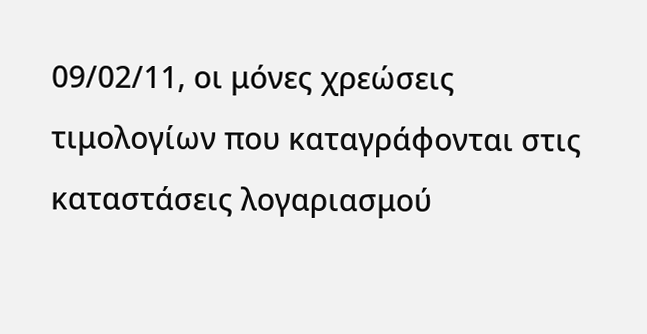09/02/11, οι μόνες χρεώσεις τιμολογίων που καταγράφονται στις καταστάσεις λογαριασμού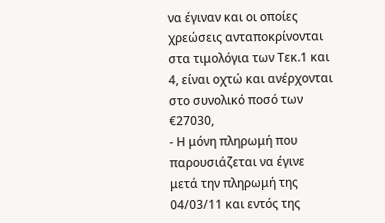να έγιναν και οι οποίες χρεώσεις ανταποκρίνονται στα τιμολόγια των Τεκ.1 και 4, είναι οχτώ και ανέρχονται στο συνολικό ποσό των €27030,
- Η μόνη πληρωμή που παρουσιάζεται να έγινε μετά την πληρωμή της 04/03/11 και εντός της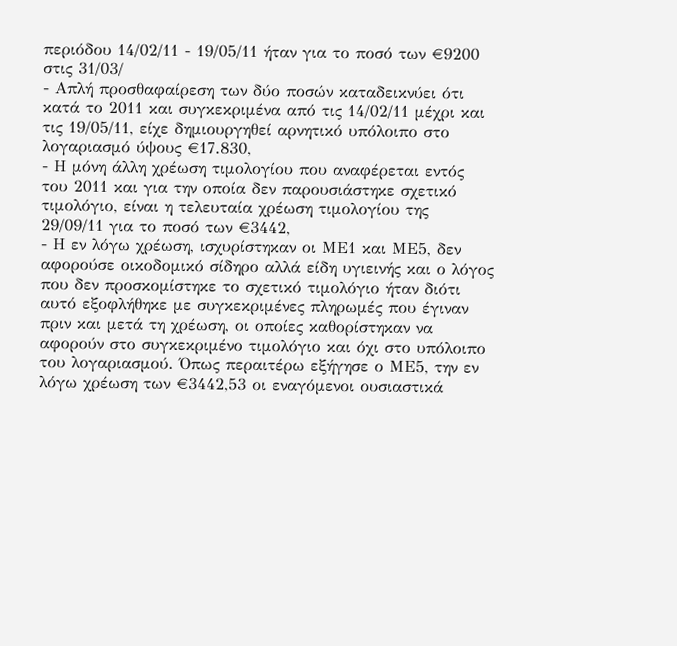περιόδου 14/02/11 - 19/05/11 ήταν για το ποσό των €9200 στις 31/03/
- Απλή προσθαφαίρεση των δύο ποσών καταδεικνύει ότι κατά το 2011 και συγκεκριμένα από τις 14/02/11 μέχρι και τις 19/05/11, είχε δημιουργηθεί αρνητικό υπόλοιπο στο λογαριασμό ύψους €17.830,
- Η μόνη άλλη χρέωση τιμολογίου που αναφέρεται εντός του 2011 και για την οποία δεν παρουσιάστηκε σχετικό τιμολόγιο, είναι η τελευταία χρέωση τιμολογίου της 29/09/11 για το ποσό των €3442,
- Η εν λόγω χρέωση, ισχυρίστηκαν οι ΜΕ1 και ΜΕ5, δεν αφορούσε οικοδομικό σίδηρο αλλά είδη υγιεινής και ο λόγος που δεν προσκομίστηκε το σχετικό τιμολόγιο ήταν διότι αυτό εξοφλήθηκε με συγκεκριμένες πληρωμές που έγιναν πριν και μετά τη χρέωση, οι οποίες καθορίστηκαν να αφορούν στο συγκεκριμένο τιμολόγιο και όχι στο υπόλοιπο του λογαριασμού. Όπως περαιτέρω εξήγησε ο ΜΕ5, την εν λόγω χρέωση των €3442,53 οι εναγόμενοι ουσιαστικά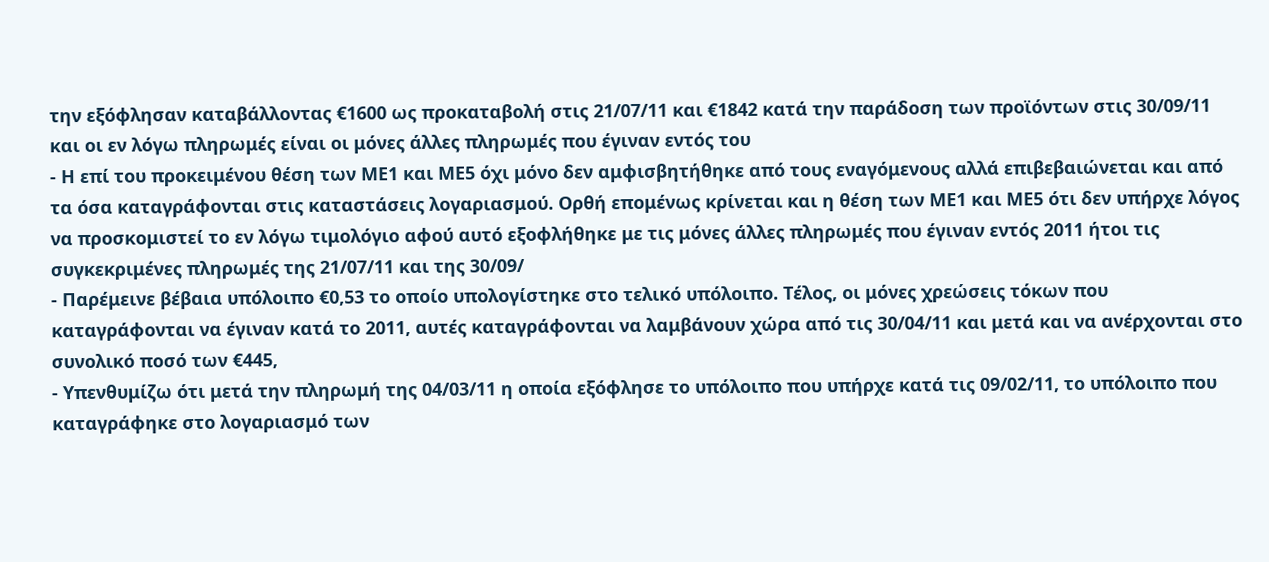την εξόφλησαν καταβάλλοντας €1600 ως προκαταβολή στις 21/07/11 και €1842 κατά την παράδοση των προϊόντων στις 30/09/11 και οι εν λόγω πληρωμές είναι οι μόνες άλλες πληρωμές που έγιναν εντός του
- Η επί του προκειμένου θέση των ΜΕ1 και ΜΕ5 όχι μόνο δεν αμφισβητήθηκε από τους εναγόμενους αλλά επιβεβαιώνεται και από τα όσα καταγράφονται στις καταστάσεις λογαριασμού. Ορθή επομένως κρίνεται και η θέση των ΜΕ1 και ΜΕ5 ότι δεν υπήρχε λόγος να προσκομιστεί το εν λόγω τιμολόγιο αφού αυτό εξοφλήθηκε με τις μόνες άλλες πληρωμές που έγιναν εντός 2011 ήτοι τις συγκεκριμένες πληρωμές της 21/07/11 και της 30/09/
- Παρέμεινε βέβαια υπόλοιπο €0,53 το οποίο υπολογίστηκε στο τελικό υπόλοιπο. Τέλος, οι μόνες χρεώσεις τόκων που καταγράφονται να έγιναν κατά το 2011, αυτές καταγράφονται να λαμβάνουν χώρα από τις 30/04/11 και μετά και να ανέρχονται στο συνολικό ποσό των €445,
- Υπενθυμίζω ότι μετά την πληρωμή της 04/03/11 η οποία εξόφλησε το υπόλοιπο που υπήρχε κατά τις 09/02/11, το υπόλοιπο που καταγράφηκε στο λογαριασμό των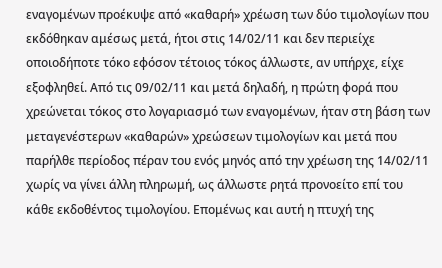εναγομένων προέκυψε από «καθαρή» χρέωση των δύο τιμολογίων που εκδόθηκαν αμέσως μετά, ήτοι στις 14/02/11 και δεν περιείχε οποιοδήποτε τόκο εφόσον τέτοιος τόκος άλλωστε, αν υπήρχε, είχε εξοφληθεί. Από τις 09/02/11 και μετά δηλαδή, η πρώτη φορά που χρεώνεται τόκος στο λογαριασμό των εναγομένων, ήταν στη βάση των μεταγενέστερων «καθαρών» χρεώσεων τιμολογίων και μετά που παρήλθε περίοδος πέραν του ενός μηνός από την χρέωση της 14/02/11 χωρίς να γίνει άλλη πληρωμή, ως άλλωστε ρητά προνοείτο επί του κάθε εκδοθέντος τιμολογίου. Επομένως και αυτή η πτυχή της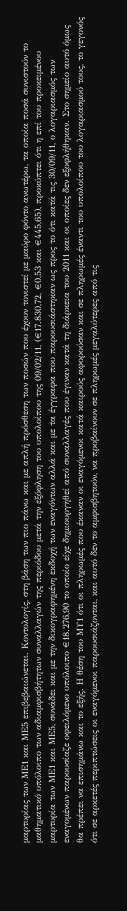μαρτυρίας των ΜΕ1 και ΜΕ5 επιβεβαιώνεται. Κοντολογίς, στη βάση των πιο πάνω και με απλή πρόσθεση των ποσών που έχουν τονιστεί με μαύρο φόντο ανωτέρω, τα οποία ποσά συνιστούν το μαθηματικό υπόλοιπο των αδιαμφισβήτητων συναλλαγών της περιόδου μετά την εξόφληση του υπολοίπου της 09/02/11, (€17.830,72, €0,53 και €445,65), προκύπτει ότι η επί του προκειμένου μαρτυρία των ΜΕ1 και ΜΕ5, συνάδει και με την δικογραφημένη εκδοχή των εναγόντων αλλά και με τα έγγραφα που παρουσιάστηκαν ως προς το ότι κατά τις 30/09/11, ο λογαριασμός των εναγομένων παρουσίαζε οφειλόμενο υπόλοιπο €18.276,90 το οποίο είχε δημιουργηθεί από συναλλαγές που έγιναν κατά τη διάρκεια του 2011 και οι οποίες δεν εξοφλήθηκαν. Στο σημείο αυτό όμως θα πρέπει να επισημάνω και το εξής. Η θέση του ΜΥ1 ότι οι πληρωμές που έκαναν οι εναγόμενοι κατά καιρούς αφορούσαν και σε πληρωμές έναντι του υπολοίπου του λογαριασμού τους, το γεγονός ότι σε αρκετές περιπτώσεις οι εναγόμενοι παρουσιάζονται, και αυτό δεν το αμφισβητούν, να προβαίνουν σε πληρωμές μεγαλύτερες από τις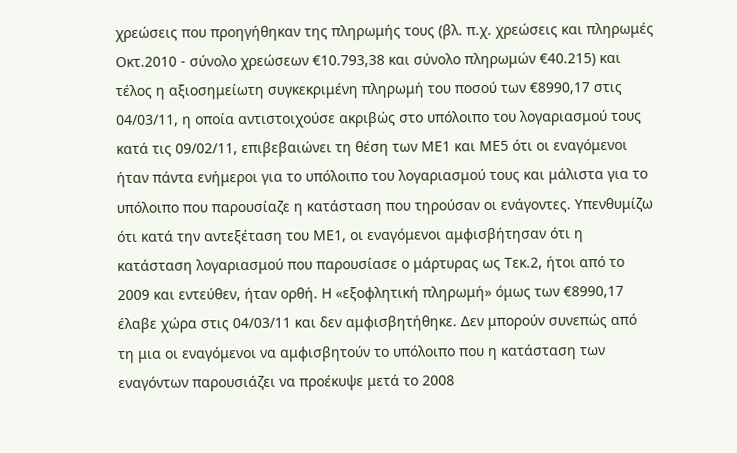χρεώσεις που προηγήθηκαν της πληρωμής τους (βλ. π.χ. χρεώσεις και πληρωμές Οκτ.2010 - σύνολο χρεώσεων €10.793,38 και σύνολο πληρωμών €40.215) και τέλος η αξιοσημείωτη συγκεκριμένη πληρωμή του ποσού των €8990,17 στις 04/03/11, η οποία αντιστοιχούσε ακριβώς στο υπόλοιπο του λογαριασμού τους κατά τις 09/02/11, επιβεβαιώνει τη θέση των ΜΕ1 και ΜΕ5 ότι οι εναγόμενοι ήταν πάντα ενήμεροι για το υπόλοιπο του λογαριασμού τους και μάλιστα για το υπόλοιπο που παρουσίαζε η κατάσταση που τηρούσαν οι ενάγοντες. Υπενθυμίζω ότι κατά την αντεξέταση του ΜΕ1, οι εναγόμενοι αμφισβήτησαν ότι η κατάσταση λογαριασμού που παρουσίασε ο μάρτυρας ως Τεκ.2, ήτοι από το 2009 και εντεύθεν, ήταν ορθή. Η «εξοφλητική πληρωμή» όμως των €8990,17 έλαβε χώρα στις 04/03/11 και δεν αμφισβητήθηκε. Δεν μπορούν συνεπώς από τη μια οι εναγόμενοι να αμφισβητούν το υπόλοιπο που η κατάσταση των εναγόντων παρουσιάζει να προέκυψε μετά το 2008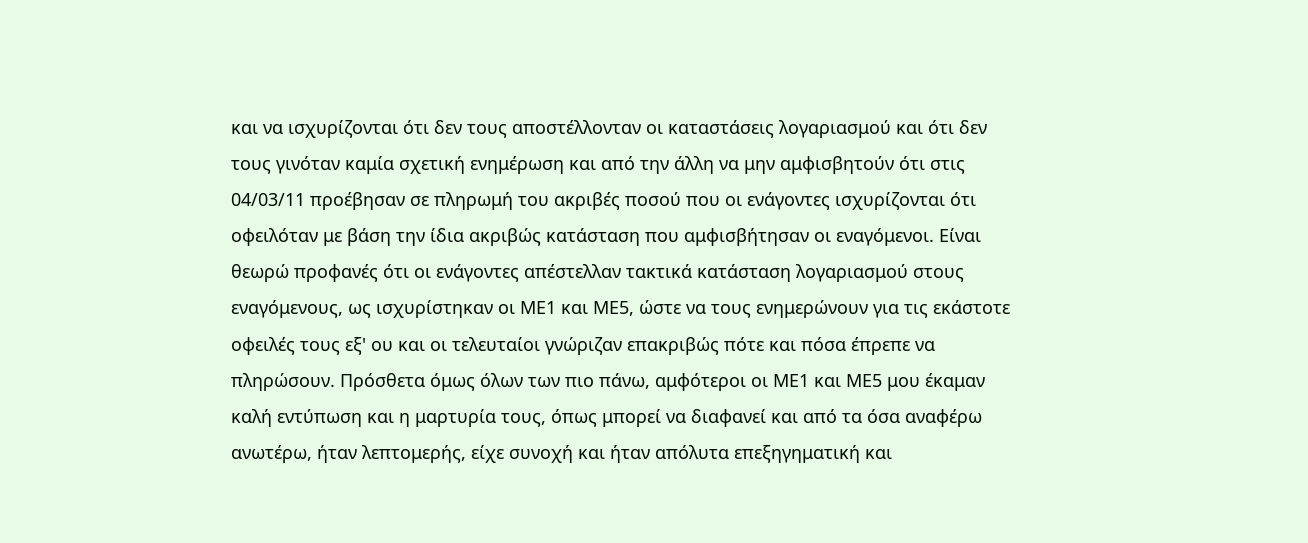και να ισχυρίζονται ότι δεν τους αποστέλλονταν οι καταστάσεις λογαριασμού και ότι δεν τους γινόταν καμία σχετική ενημέρωση και από την άλλη να μην αμφισβητούν ότι στις 04/03/11 προέβησαν σε πληρωμή του ακριβές ποσού που οι ενάγοντες ισχυρίζονται ότι οφειλόταν με βάση την ίδια ακριβώς κατάσταση που αμφισβήτησαν οι εναγόμενοι. Είναι θεωρώ προφανές ότι οι ενάγοντες απέστελλαν τακτικά κατάσταση λογαριασμού στους εναγόμενους, ως ισχυρίστηκαν οι ΜΕ1 και ΜΕ5, ώστε να τους ενημερώνουν για τις εκάστοτε οφειλές τους εξ' ου και οι τελευταίοι γνώριζαν επακριβώς πότε και πόσα έπρεπε να πληρώσουν. Πρόσθετα όμως όλων των πιο πάνω, αμφότεροι οι ΜΕ1 και ΜΕ5 μου έκαμαν καλή εντύπωση και η μαρτυρία τους, όπως μπορεί να διαφανεί και από τα όσα αναφέρω ανωτέρω, ήταν λεπτομερής, είχε συνοχή και ήταν απόλυτα επεξηγηματική και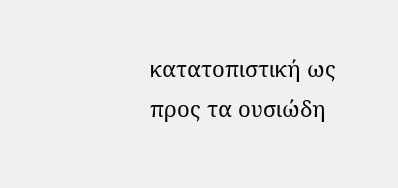κατατοπιστική ως προς τα ουσιώδη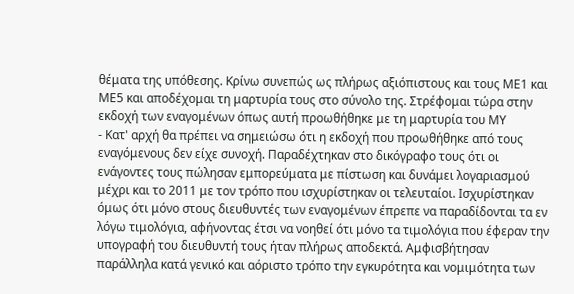θέματα της υπόθεσης. Κρίνω συνεπώς ως πλήρως αξιόπιστους και τους ΜΕ1 και ΜΕ5 και αποδέχομαι τη μαρτυρία τους στο σύνολο της. Στρέφομαι τώρα στην εκδοχή των εναγομένων όπως αυτή προωθήθηκε με τη μαρτυρία του ΜΥ
- Κατ' αρχή θα πρέπει να σημειώσω ότι η εκδοχή που προωθήθηκε από τους εναγόμενους δεν είχε συνοχή. Παραδέχτηκαν στο δικόγραφο τους ότι οι ενάγοντες τους πώλησαν εμπορεύματα με πίστωση και δυνάμει λογαριασμού μέχρι και το 2011 με τον τρόπο που ισχυρίστηκαν οι τελευταίοι. Ισχυρίστηκαν όμως ότι μόνο στους διευθυντές των εναγομένων έπρεπε να παραδίδονται τα εν λόγω τιμολόγια, αφήνοντας έτσι να νοηθεί ότι μόνο τα τιμολόγια που έφεραν την υπογραφή του διευθυντή τους ήταν πλήρως αποδεκτά. Αμφισβήτησαν παράλληλα κατά γενικό και αόριστο τρόπο την εγκυρότητα και νομιμότητα των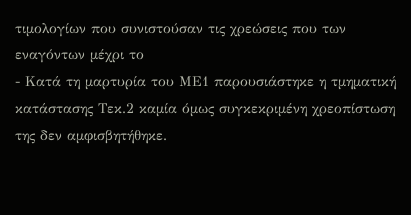τιμολογίων που συνιστούσαν τις χρεώσεις που των εναγόντων μέχρι το
- Κατά τη μαρτυρία του ΜΕ1 παρουσιάστηκε η τμηματική κατάστασης Τεκ.2 καμία όμως συγκεκριμένη χρεοπίστωση της δεν αμφισβητήθηκε.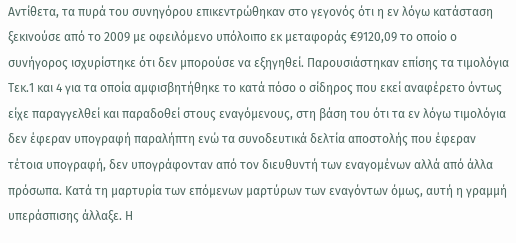Αντίθετα, τα πυρά του συνηγόρου επικεντρώθηκαν στο γεγονός ότι η εν λόγω κατάσταση ξεκινούσε από το 2009 με οφειλόμενο υπόλοιπο εκ μεταφοράς €9120,09 το οποίο ο συνήγορος ισχυρίστηκε ότι δεν μπορούσε να εξηγηθεί. Παρουσιάστηκαν επίσης τα τιμολόγια Τεκ.1 και 4 για τα οποία αμφισβητήθηκε το κατά πόσο ο σίδηρος που εκεί αναφέρετο όντως είχε παραγγελθεί και παραδοθεί στους εναγόμενους, στη βάση του ότι τα εν λόγω τιμολόγια δεν έφεραν υπογραφή παραλήπτη ενώ τα συνοδευτικά δελτία αποστολής που έφεραν τέτοια υπογραφή, δεν υπογράφονταν από τον διευθυντή των εναγομένων αλλά από άλλα πρόσωπα. Κατά τη μαρτυρία των επόμενων μαρτύρων των εναγόντων όμως, αυτή η γραμμή υπεράσπισης άλλαξε. Η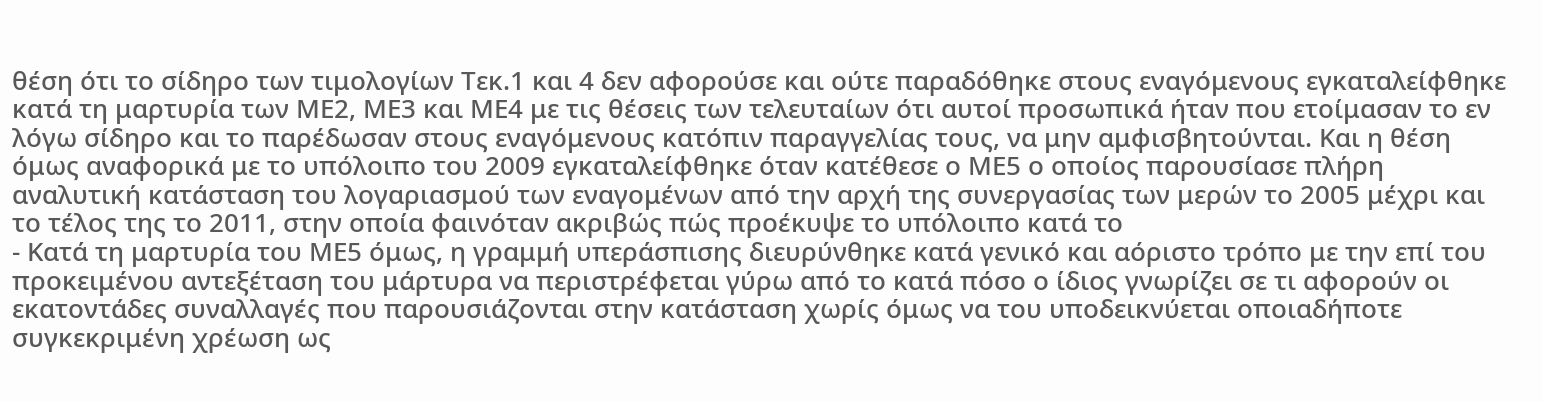θέση ότι το σίδηρο των τιμολογίων Τεκ.1 και 4 δεν αφορούσε και ούτε παραδόθηκε στους εναγόμενους εγκαταλείφθηκε κατά τη μαρτυρία των ΜΕ2, ΜΕ3 και ΜΕ4 με τις θέσεις των τελευταίων ότι αυτοί προσωπικά ήταν που ετοίμασαν το εν λόγω σίδηρο και το παρέδωσαν στους εναγόμενους κατόπιν παραγγελίας τους, να μην αμφισβητούνται. Και η θέση όμως αναφορικά με το υπόλοιπο του 2009 εγκαταλείφθηκε όταν κατέθεσε ο ΜΕ5 ο οποίος παρουσίασε πλήρη αναλυτική κατάσταση του λογαριασμού των εναγομένων από την αρχή της συνεργασίας των μερών το 2005 μέχρι και το τέλος της το 2011, στην οποία φαινόταν ακριβώς πώς προέκυψε το υπόλοιπο κατά το
- Κατά τη μαρτυρία του ΜΕ5 όμως, η γραμμή υπεράσπισης διευρύνθηκε κατά γενικό και αόριστο τρόπο με την επί του προκειμένου αντεξέταση του μάρτυρα να περιστρέφεται γύρω από το κατά πόσο ο ίδιος γνωρίζει σε τι αφορούν οι εκατοντάδες συναλλαγές που παρουσιάζονται στην κατάσταση χωρίς όμως να του υποδεικνύεται οποιαδήποτε συγκεκριμένη χρέωση ως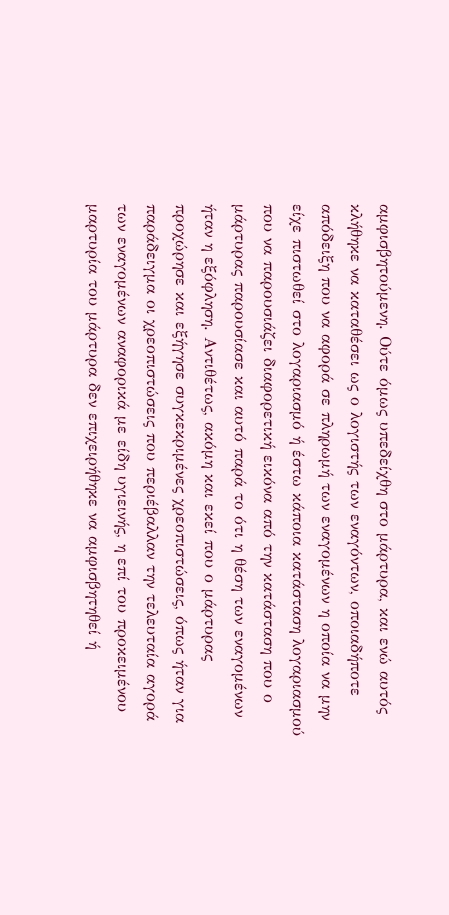αμφισβητούμενη. Ούτε όμως υπεδείχθη στο μάρτυρα, και ενώ αυτός κλήθηκε να καταθέσει ως ο λογιστής των εναγόντων, οποιαδήποτε απόδειξη που να αφορά σε πληρωμή των εναγομένων η οποία να μην είχε πιστωθεί στο λογαριασμό ή έστω κάποια κατάσταση λογαριασμού που να παρουσιάζει διαφορετική εικόνα από την κατάσταση που ο μάρτυρας παρουσίασε και αυτό παρά το ότι η θέση των εναγομένων ήταν η εξόφληση. Αντιθέτως, ακόμη και εκεί που ο μάρτυρας προχώρησε και εξήγησε συγκεκριμένες χρεοπιστώσεις, όπως ήταν για παράδειγμα οι χρεοπιστώσεις που περιέβαλλαν την τελευταία αγορά των εναγομένων αναφορικά με είδη υγιεινής, η επί του προκειμένου μαρτυρία του μάρτυρα δεν επιχειρήθηκε να αμφισβητηθεί ή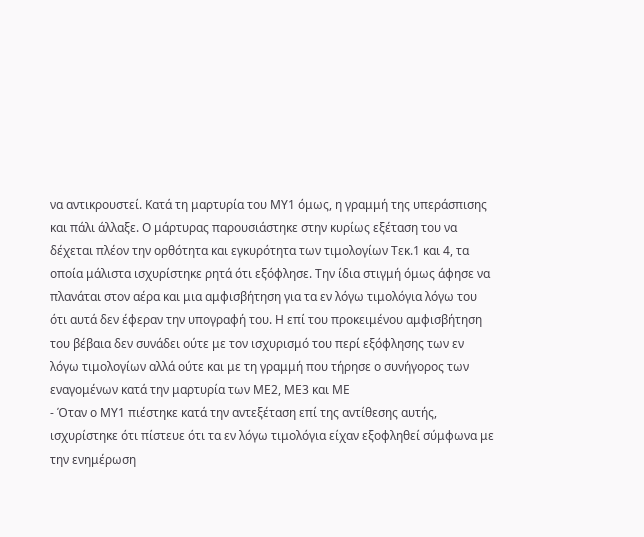να αντικρουστεί. Κατά τη μαρτυρία του ΜΥ1 όμως, η γραμμή της υπεράσπισης και πάλι άλλαξε. Ο μάρτυρας παρουσιάστηκε στην κυρίως εξέταση του να δέχεται πλέον την ορθότητα και εγκυρότητα των τιμολογίων Τεκ.1 και 4, τα οποία μάλιστα ισχυρίστηκε ρητά ότι εξόφλησε. Την ίδια στιγμή όμως άφησε να πλανάται στον αέρα και μια αμφισβήτηση για τα εν λόγω τιμολόγια λόγω του ότι αυτά δεν έφεραν την υπογραφή του. Η επί του προκειμένου αμφισβήτηση του βέβαια δεν συνάδει ούτε με τον ισχυρισμό του περί εξόφλησης των εν λόγω τιμολογίων αλλά ούτε και με τη γραμμή που τήρησε ο συνήγορος των εναγομένων κατά την μαρτυρία των ΜΕ2, ΜΕ3 και ΜΕ
- Όταν ο ΜΥ1 πιέστηκε κατά την αντεξέταση επί της αντίθεσης αυτής, ισχυρίστηκε ότι πίστευε ότι τα εν λόγω τιμολόγια είχαν εξοφληθεί σύμφωνα με την ενημέρωση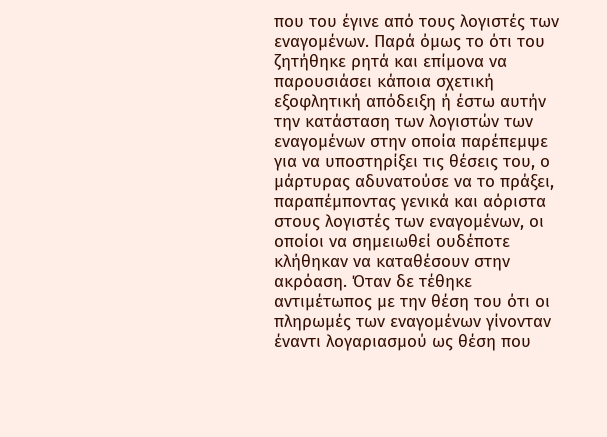που του έγινε από τους λογιστές των εναγομένων. Παρά όμως το ότι του ζητήθηκε ρητά και επίμονα να παρουσιάσει κάποια σχετική εξοφλητική απόδειξη ή έστω αυτήν την κατάσταση των λογιστών των εναγομένων στην οποία παρέπεμψε για να υποστηρίξει τις θέσεις του, ο μάρτυρας αδυνατούσε να το πράξει, παραπέμποντας γενικά και αόριστα στους λογιστές των εναγομένων, οι οποίοι να σημειωθεί ουδέποτε κλήθηκαν να καταθέσουν στην ακρόαση. Όταν δε τέθηκε αντιμέτωπος με την θέση του ότι οι πληρωμές των εναγομένων γίνονταν έναντι λογαριασμού ως θέση που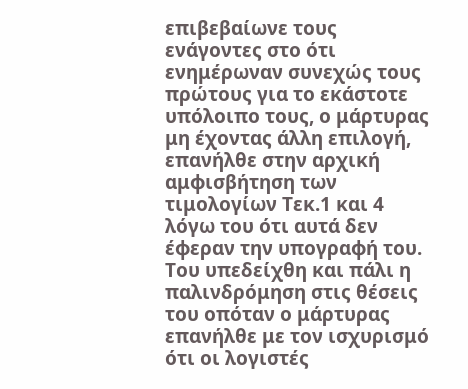επιβεβαίωνε τους ενάγοντες στο ότι ενημέρωναν συνεχώς τους πρώτους για το εκάστοτε υπόλοιπο τους, ο μάρτυρας μη έχοντας άλλη επιλογή, επανήλθε στην αρχική αμφισβήτηση των τιμολογίων Τεκ.1 και 4 λόγω του ότι αυτά δεν έφεραν την υπογραφή του. Του υπεδείχθη και πάλι η παλινδρόμηση στις θέσεις του οπόταν ο μάρτυρας επανήλθε με τον ισχυρισμό ότι οι λογιστές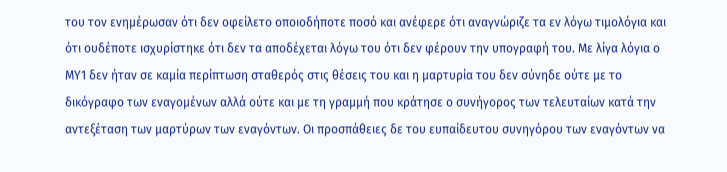του τον ενημέρωσαν ότι δεν οφείλετο οποιοδήποτε ποσό και ανέφερε ότι αναγνώριζε τα εν λόγω τιμολόγια και ότι ουδέποτε ισχυρίστηκε ότι δεν τα αποδέχεται λόγω του ότι δεν φέρουν την υπογραφή του. Με λίγα λόγια ο ΜΥ1 δεν ήταν σε καμία περίπτωση σταθερός στις θέσεις του και η μαρτυρία του δεν σύνηδε ούτε με το δικόγραφο των εναγομένων αλλά ούτε και με τη γραμμή που κράτησε ο συνήγορος των τελευταίων κατά την αντεξέταση των μαρτύρων των εναγόντων. Οι προσπάθειες δε του ευπαίδευτου συνηγόρου των εναγόντων να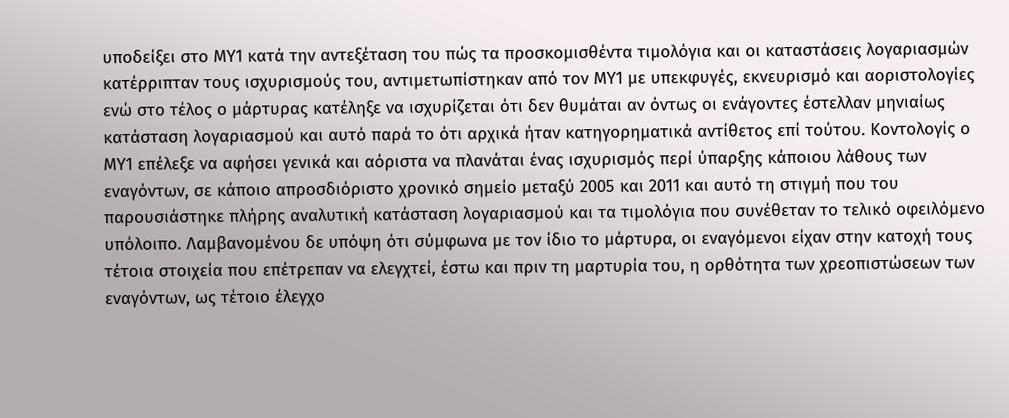υποδείξει στο ΜΥ1 κατά την αντεξέταση του πώς τα προσκομισθέντα τιμολόγια και οι καταστάσεις λογαριασμών κατέρριπταν τους ισχυρισμούς του, αντιμετωπίστηκαν από τον ΜΥ1 με υπεκφυγές, εκνευρισμό και αοριστολογίες ενώ στο τέλος ο μάρτυρας κατέληξε να ισχυρίζεται ότι δεν θυμάται αν όντως οι ενάγοντες έστελλαν μηνιαίως κατάσταση λογαριασμού και αυτό παρά το ότι αρχικά ήταν κατηγορηματικά αντίθετος επί τούτου. Κοντολογίς ο ΜΥ1 επέλεξε να αφήσει γενικά και αόριστα να πλανάται ένας ισχυρισμός περί ύπαρξης κάποιου λάθους των εναγόντων, σε κάποιο απροσδιόριστο χρονικό σημείο μεταξύ 2005 και 2011 και αυτό τη στιγμή που του παρουσιάστηκε πλήρης αναλυτική κατάσταση λογαριασμού και τα τιμολόγια που συνέθεταν το τελικό οφειλόμενο υπόλοιπο. Λαμβανομένου δε υπόψη ότι σύμφωνα με τον ίδιο το μάρτυρα, οι εναγόμενοι είχαν στην κατοχή τους τέτοια στοιχεία που επέτρεπαν να ελεγχτεί, έστω και πριν τη μαρτυρία του, η ορθότητα των χρεοπιστώσεων των εναγόντων, ως τέτοιο έλεγχο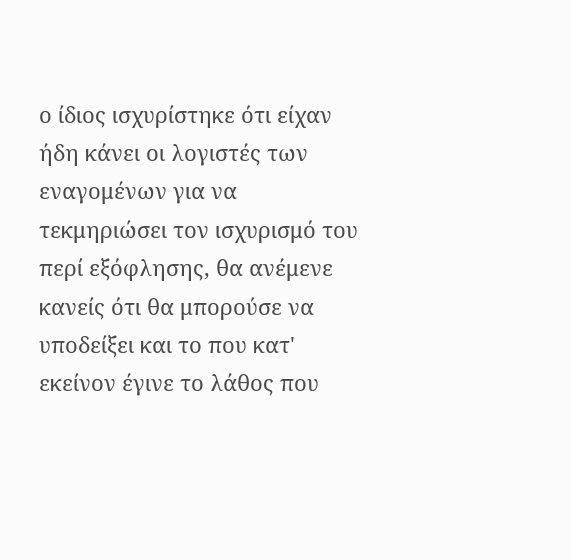ο ίδιος ισχυρίστηκε ότι είχαν ήδη κάνει οι λογιστές των εναγομένων για να τεκμηριώσει τον ισχυρισμό του περί εξόφλησης, θα ανέμενε κανείς ότι θα μπορούσε να υποδείξει και το που κατ' εκείνον έγινε το λάθος που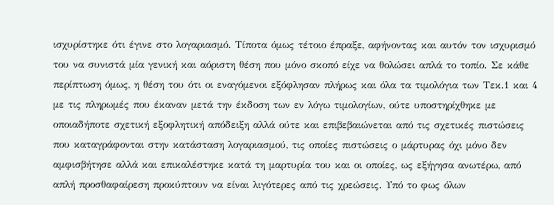ισχυρίστηκε ότι έγινε στο λογαριασμό. Τίποτα όμως τέτοιο έπραξε, αφήνοντας και αυτόν τον ισχυρισμό του να συνιστά μία γενική και αόριστη θέση που μόνο σκοπό είχε να θολώσει απλά το τοπίο. Σε κάθε περίπτωση όμως, η θέση του ότι οι εναγόμενοι εξόφλησαν πλήρως και όλα τα τιμολόγια των Τεκ.1 και 4 με τις πληρωμές που έκαναν μετά την έκδοση των εν λόγω τιμολογίων, ούτε υποστηρίχθηκε με οποιαδήποτε σχετική εξοφλητική απόδειξη αλλά ούτε και επιβεβαιώνεται από τις σχετικές πιστώσεις που καταγράφονται στην κατάσταση λογαριασμού, τις οποίες πιστώσεις ο μάρτυρας όχι μόνο δεν αμφισβήτησε αλλά και επικαλέστηκε κατά τη μαρτυρία του και οι οποίες, ως εξήγησα ανωτέρω, από απλή προσθαφαίρεση προκύπτουν να είναι λιγότερες από τις χρεώσεις. Υπό το φως όλων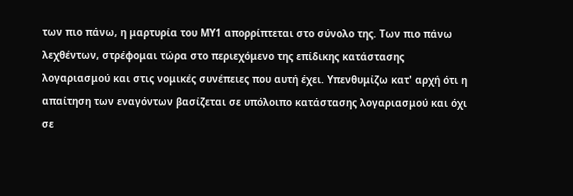των πιο πάνω, η μαρτυρία του ΜΥ1 απορρίπτεται στο σύνολο της. Των πιο πάνω λεχθέντων, στρέφομαι τώρα στο περιεχόμενο της επίδικης κατάστασης λογαριασμού και στις νομικές συνέπειες που αυτή έχει. Υπενθυμίζω κατ' αρχή ότι η απαίτηση των εναγόντων βασίζεται σε υπόλοιπο κατάστασης λογαριασμού και όχι σε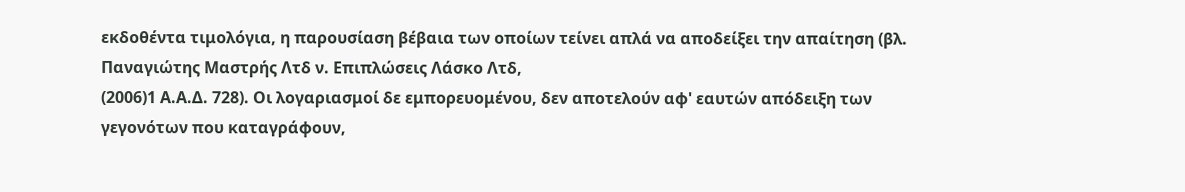εκδοθέντα τιμολόγια, η παρουσίαση βέβαια των οποίων τείνει απλά να αποδείξει την απαίτηση (βλ. Παναγιώτης Μαστρής Λτδ ν. Επιπλώσεις Λάσκο Λτδ,
(2006)1 Α.Α.Δ. 728). Οι λογαριασμοί δε εμπορευομένου, δεν αποτελούν αφ' εαυτών απόδειξη των γεγονότων που καταγράφουν,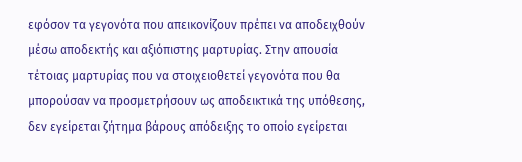εφόσον τα γεγονότα που απεικονίζουν πρέπει να αποδειχθούν μέσω αποδεκτής και αξιόπιστης μαρτυρίας. Στην απουσία τέτοιας μαρτυρίας που να στοιχειοθετεί γεγονότα που θα μπορούσαν να προσμετρήσουν ως αποδεικτικά της υπόθεσης, δεν εγείρεται ζήτημα βάρους απόδειξης το οποίο εγείρεται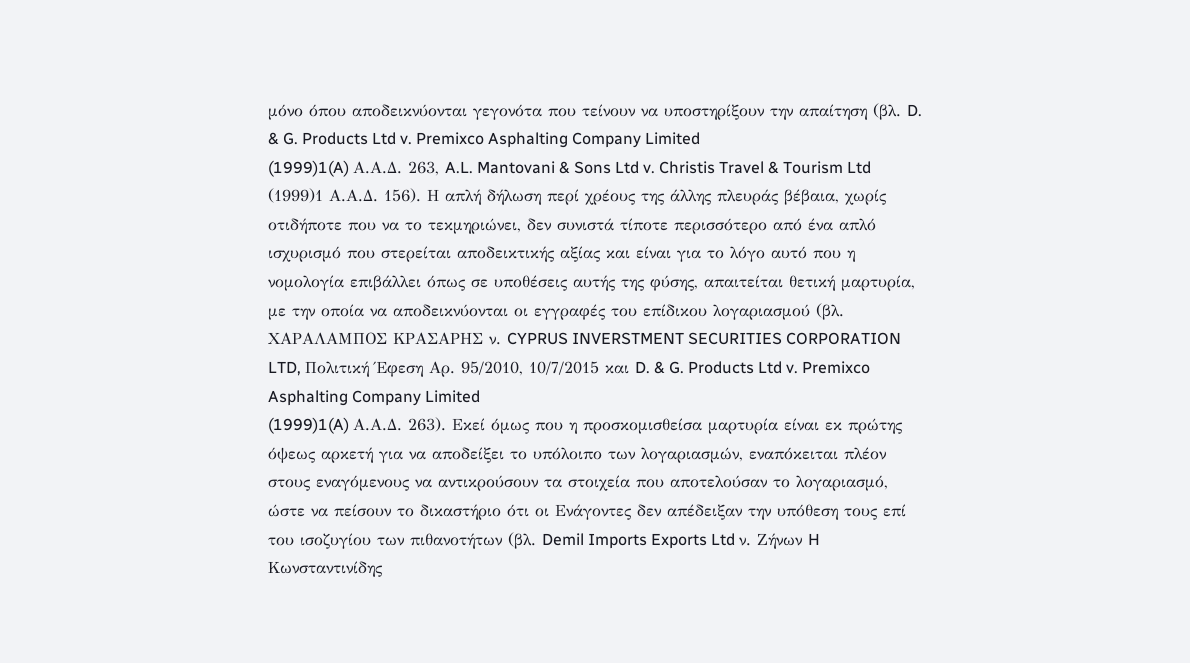μόνο όπου αποδεικνύονται γεγονότα που τείνουν να υποστηρίξουν την απαίτηση (βλ. D. & G. Products Ltd v. Premixco Asphalting Company Limited
(1999)1(A) Α.Α.Δ. 263, A.L. Mantovani & Sons Ltd v. Christis Travel & Tourism Ltd
(1999)1 Α.Α.Δ. 156). Η απλή δήλωση περί χρέους της άλλης πλευράς βέβαια, χωρίς οτιδήποτε που να το τεκμηριώνει, δεν συνιστά τίποτε περισσότερο από ένα απλό ισχυρισμό που στερείται αποδεικτικής αξίας και είναι για το λόγο αυτό που η νομολογία επιβάλλει όπως σε υποθέσεις αυτής της φύσης, απαιτείται θετική μαρτυρία, με την οποία να αποδεικνύονται οι εγγραφές του επίδικου λογαριασμού (βλ. ΧΑΡΑΛΑΜΠΟΣ ΚΡΑΣΑΡΗΣ ν. CYPRUS INVERSTMENT SECURITIES CORPORATION LTD, Πολιτική Έφεση Αρ. 95/2010, 10/7/2015 και D. & G. Products Ltd v. Premixco Asphalting Company Limited
(1999)1(A) Α.Α.Δ. 263). Εκεί όμως που η προσκομισθείσα μαρτυρία είναι εκ πρώτης όψεως αρκετή για να αποδείξει το υπόλοιπο των λογαριασμών, εναπόκειται πλέον στους εναγόμενους να αντικρούσουν τα στοιχεία που αποτελούσαν το λογαριασμό, ώστε να πείσουν το δικαστήριο ότι οι Ενάγοντες δεν απέδειξαν την υπόθεση τους επί του ισοζυγίου των πιθανοτήτων (βλ. Demil Imports Exports Ltd ν. Zήνων H Kωνσταντινίδης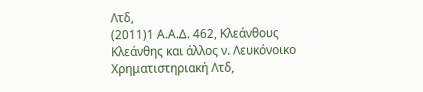Λτδ,
(2011)1 Α.Α.Δ. 462, Κλεάνθους Κλεάνθης και άλλος ν. Λευκόνοικο Χρηματιστηριακή Λτδ,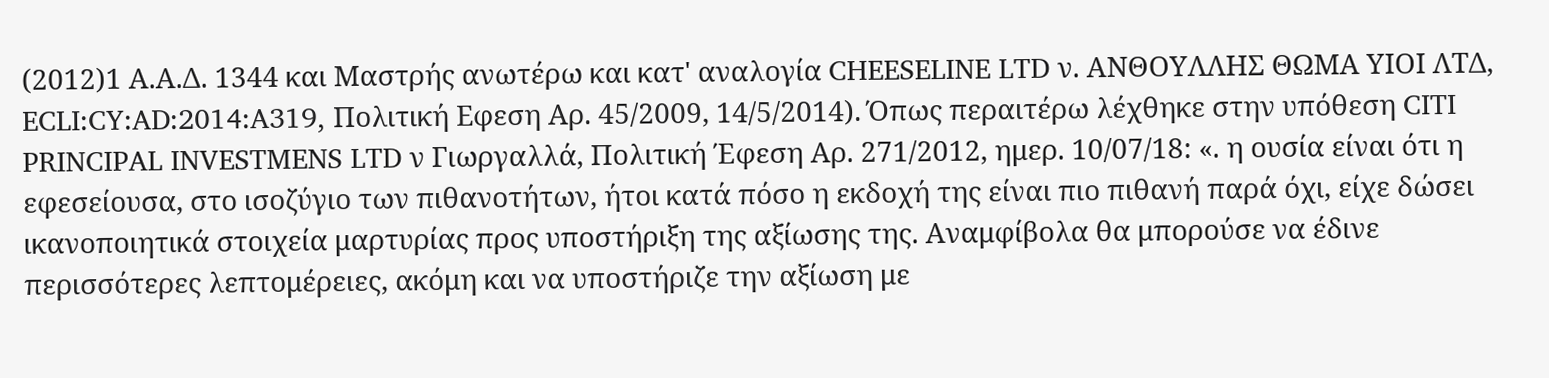(2012)1 Α.Α.Δ. 1344 και Μαστρής ανωτέρω και κατ' αναλογία CHEESELINE LTD ν. ΑΝΘΟΥΛΛΗΣ ΘΩΜΑ ΥΙΟΙ ΛΤΔ, ECLI:CY:AD:2014:A319, Πολιτική Εφεση Αρ. 45/2009, 14/5/2014). Όπως περαιτέρω λέχθηκε στην υπόθεση CITI PRINCIPAL INVESTMENS LTD ν Γιωργαλλά, Πολιτική Έφεση Αρ. 271/2012, ημερ. 10/07/18: «. η ουσία είναι ότι η εφεσείουσα, στο ισοζύγιο των πιθανοτήτων, ήτοι κατά πόσο η εκδοχή της είναι πιο πιθανή παρά όχι, είχε δώσει ικανοποιητικά στοιχεία μαρτυρίας προς υποστήριξη της αξίωσης της. Αναμφίβολα θα μπορούσε να έδινε περισσότερες λεπτομέρειες, ακόμη και να υποστήριζε την αξίωση με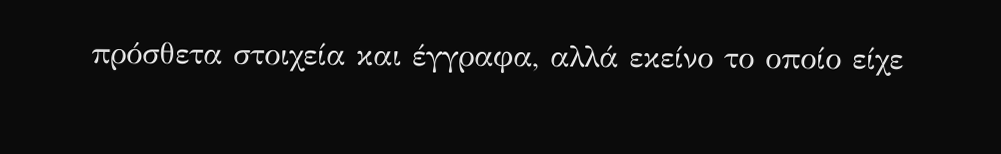πρόσθετα στοιχεία και έγγραφα, αλλά εκείνο το οποίο είχε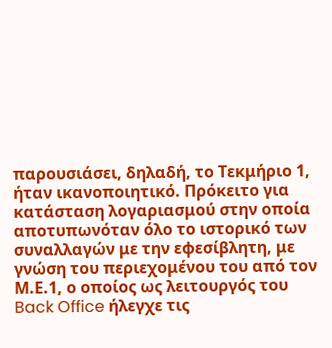παρουσιάσει, δηλαδή, το Τεκμήριο 1, ήταν ικανοποιητικό. Πρόκειτο για κατάσταση λογαριασμού στην οποία αποτυπωνόταν όλο το ιστορικό των συναλλαγών με την εφεσίβλητη, με γνώση του περιεχομένου του από τον Μ.Ε.1, ο οποίος ως λειτουργός του Back Office ήλεγχε τις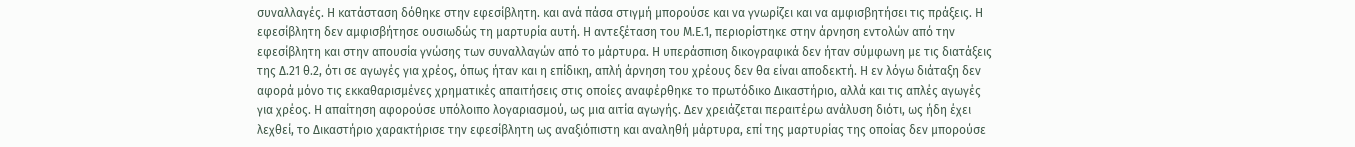συναλλαγές. Η κατάσταση δόθηκε στην εφεσίβλητη. και ανά πάσα στιγμή μπορούσε και να γνωρίζει και να αμφισβητήσει τις πράξεις. Η εφεσίβλητη δεν αμφισβήτησε ουσιωδώς τη μαρτυρία αυτή. Η αντεξέταση του Μ.Ε.1, περιορίστηκε στην άρνηση εντολών από την εφεσίβλητη και στην απουσία γνώσης των συναλλαγών από το μάρτυρα. Η υπεράσπιση δικογραφικά δεν ήταν σύμφωνη με τις διατάξεις της Δ.21 θ.2, ότι σε αγωγές για χρέος, όπως ήταν και η επίδικη, απλή άρνηση του χρέους δεν θα είναι αποδεκτή. Η εν λόγω διάταξη δεν αφορά μόνο τις εκκαθαρισμένες χρηματικές απαιτήσεις στις οποίες αναφέρθηκε το πρωτόδικο Δικαστήριο, αλλά και τις απλές αγωγές για χρέος. Η απαίτηση αφορούσε υπόλοιπο λογαριασμού, ως μια αιτία αγωγής. Δεν χρειάζεται περαιτέρω ανάλυση διότι, ως ήδη έχει λεχθεί, το Δικαστήριο χαρακτήρισε την εφεσίβλητη ως αναξιόπιστη και αναληθή μάρτυρα, επί της μαρτυρίας της οποίας δεν μπορούσε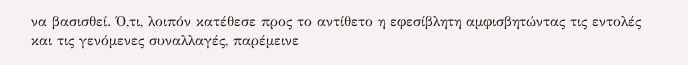να βασισθεί. Ό,τι, λοιπόν κατέθεσε προς το αντίθετο η εφεσίβλητη αμφισβητώντας τις εντολές και τις γενόμενες συναλλαγές, παρέμεινε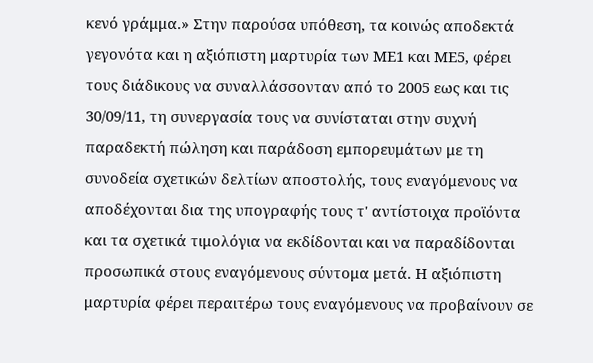κενό γράμμα.» Στην παρούσα υπόθεση, τα κοινώς αποδεκτά γεγονότα και η αξιόπιστη μαρτυρία των ΜΕ1 και ΜΕ5, φέρει τους διάδικους να συναλλάσσονταν από το 2005 εως και τις 30/09/11, τη συνεργασία τους να συνίσταται στην συχνή παραδεκτή πώληση και παράδοση εμπορευμάτων με τη συνοδεία σχετικών δελτίων αποστολής, τους εναγόμενους να αποδέχονται δια της υπογραφής τους τ' αντίστοιχα προϊόντα και τα σχετικά τιμολόγια να εκδίδονται και να παραδίδονται προσωπικά στους εναγόμενους σύντομα μετά. Η αξιόπιστη μαρτυρία φέρει περαιτέρω τους εναγόμενους να προβαίνουν σε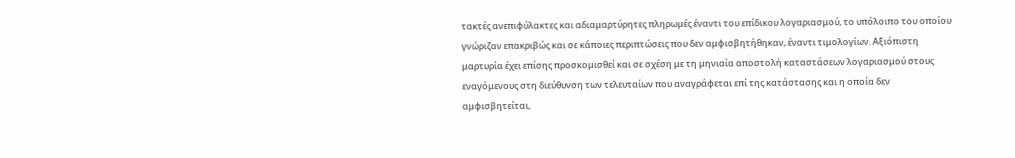τακτές ανεπιφύλακτες και αδιαμαρτύρητες πληρωμές έναντι του επίδικου λογαριασμού, το υπόλοιπο του οποίου γνώριζαν επακριβώς και σε κάποιες περιπτώσεις που δεν αμφισβητήθηκαν, έναντι τιμολογίων. Αξιόπιστη μαρτυρία έχει επίσης προσκομισθεί και σε σχέση με τη μηνιαία αποστολή καταστάσεων λογαριασμού στους εναγόμενους στη διεύθυνση των τελευταίων που αναγράφεται επί της κατάστασης και η οποία δεν αμφισβητείται,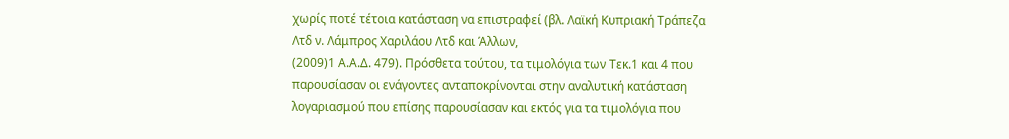χωρίς ποτέ τέτοια κατάσταση να επιστραφεί (βλ. Λαϊκή Κυπριακή Τράπεζα Λτδ ν. Λάμπρος Χαριλάου Λτδ και Άλλων,
(2009)1 Α.Α.Δ. 479). Πρόσθετα τούτου, τα τιμολόγια των Τεκ.1 και 4 που παρουσίασαν οι ενάγοντες ανταποκρίνονται στην αναλυτική κατάσταση λογαριασμού που επίσης παρουσίασαν και εκτός για τα τιμολόγια που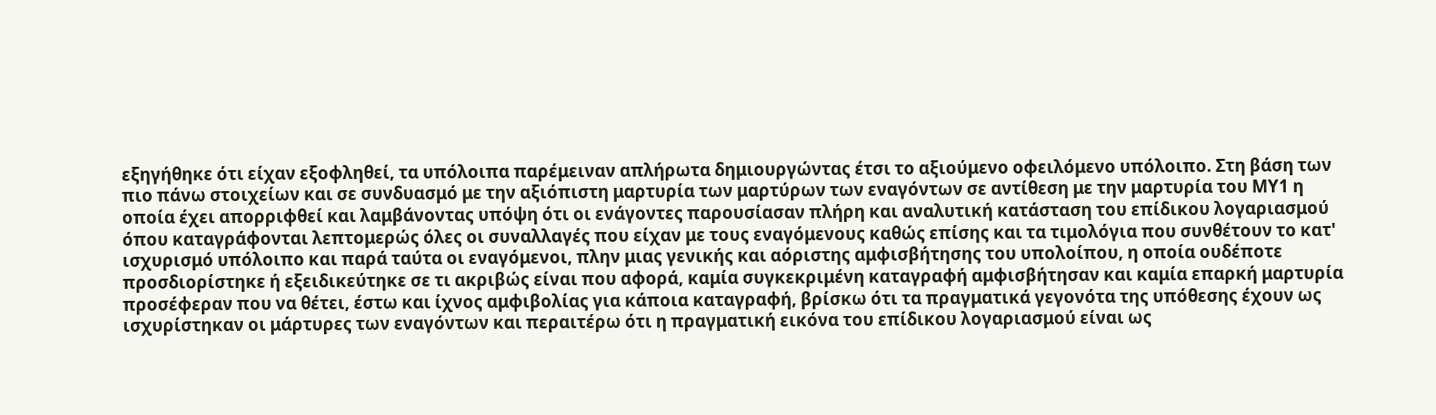εξηγήθηκε ότι είχαν εξοφληθεί, τα υπόλοιπα παρέμειναν απλήρωτα δημιουργώντας έτσι το αξιούμενο οφειλόμενο υπόλοιπο. Στη βάση των πιο πάνω στοιχείων και σε συνδυασμό με την αξιόπιστη μαρτυρία των μαρτύρων των εναγόντων σε αντίθεση με την μαρτυρία του ΜΥ1 η οποία έχει απορριφθεί και λαμβάνοντας υπόψη ότι οι ενάγοντες παρουσίασαν πλήρη και αναλυτική κατάσταση του επίδικου λογαριασμού όπου καταγράφονται λεπτομερώς όλες οι συναλλαγές που είχαν με τους εναγόμενους καθώς επίσης και τα τιμολόγια που συνθέτουν το κατ' ισχυρισμό υπόλοιπο και παρά ταύτα οι εναγόμενοι, πλην μιας γενικής και αόριστης αμφισβήτησης του υπολοίπου, η οποία ουδέποτε προσδιορίστηκε ή εξειδικεύτηκε σε τι ακριβώς είναι που αφορά, καμία συγκεκριμένη καταγραφή αμφισβήτησαν και καμία επαρκή μαρτυρία προσέφεραν που να θέτει, έστω και ίχνος αμφιβολίας για κάποια καταγραφή, βρίσκω ότι τα πραγματικά γεγονότα της υπόθεσης έχουν ως ισχυρίστηκαν οι μάρτυρες των εναγόντων και περαιτέρω ότι η πραγματική εικόνα του επίδικου λογαριασμού είναι ως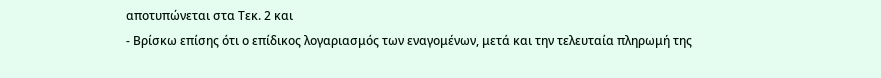αποτυπώνεται στα Τεκ. 2 και
- Βρίσκω επίσης ότι ο επίδικος λογαριασμός των εναγομένων, μετά και την τελευταία πληρωμή της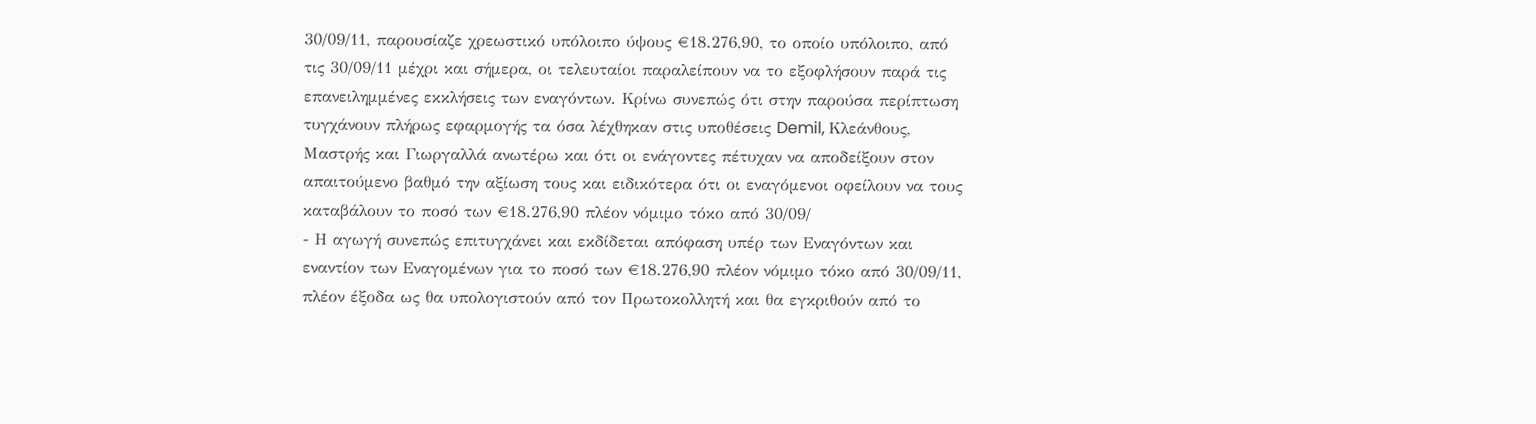30/09/11, παρουσίαζε χρεωστικό υπόλοιπο ύψους €18.276,90, το οποίο υπόλοιπο, από τις 30/09/11 μέχρι και σήμερα, οι τελευταίοι παραλείπουν να το εξοφλήσουν παρά τις επανειλημμένες εκκλήσεις των εναγόντων. Κρίνω συνεπώς ότι στην παρούσα περίπτωση τυγχάνουν πλήρως εφαρμογής τα όσα λέχθηκαν στις υποθέσεις Demil, Κλεάνθους, Μαστρής και Γιωργαλλά ανωτέρω και ότι οι ενάγοντες πέτυχαν να αποδείξουν στον απαιτούμενο βαθμό την αξίωση τους και ειδικότερα ότι οι εναγόμενοι οφείλουν να τους καταβάλουν το ποσό των €18.276,90 πλέον νόμιμο τόκο από 30/09/
- Η αγωγή συνεπώς επιτυγχάνει και εκδίδεται απόφαση υπέρ των Εναγόντων και εναντίον των Εναγομένων για το ποσό των €18.276,90 πλέον νόμιμο τόκο από 30/09/11, πλέον έξοδα ως θα υπολογιστούν από τον Πρωτοκολλητή και θα εγκριθούν από το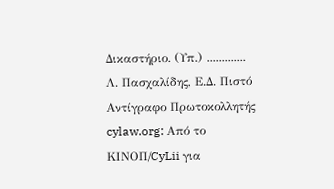Δικαστήριο. (Υπ.) ............. Λ. Πασχαλίδης, Ε.Δ. Πιστό Αντίγραφο Πρωτοκολλητής cylaw.org: Από το ΚΙΝOΠ/CyLii για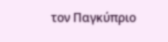τον Παγκύπριο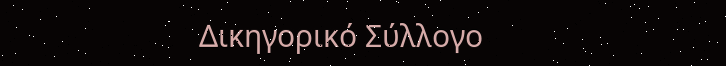Δικηγορικό Σύλλογο